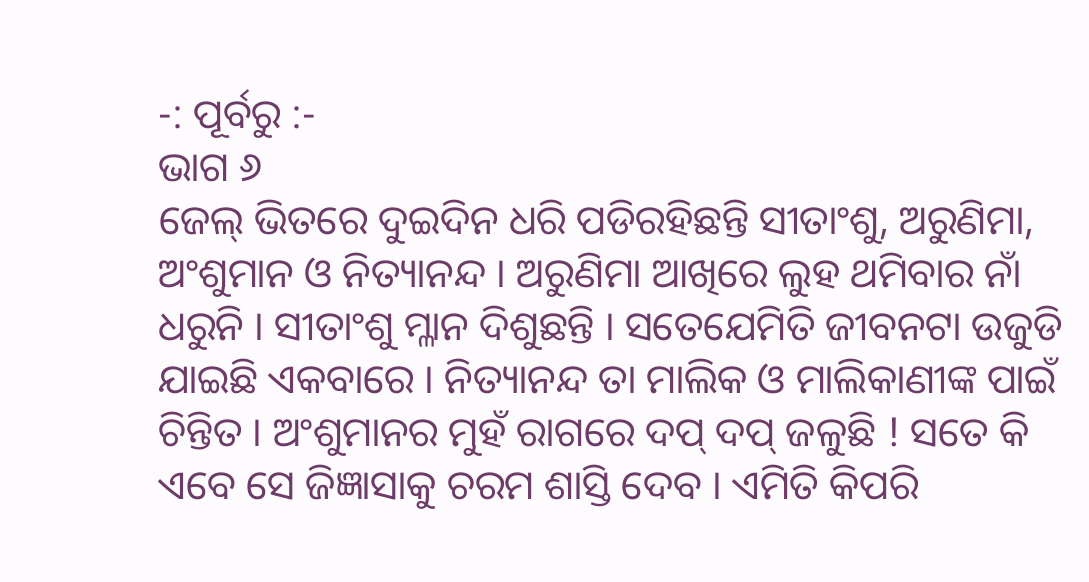-: ପୂର୍ବରୁ :-
ଭାଗ ୬
ଜେଲ୍ ଭିତରେ ଦୁଇଦିନ ଧରି ପଡିରହିଛନ୍ତି ସୀତାଂଶୁ, ଅରୁଣିମା, ଅଂଶୁମାନ ଓ ନିତ୍ୟାନନ୍ଦ । ଅରୁଣିମା ଆଖିରେ ଲୁହ ଥମିବାର ନାଁ ଧରୁନି । ସୀତାଂଶୁ ମ୍ଳାନ ଦିଶୁଛନ୍ତି । ସତେଯେମିତି ଜୀବନଟା ଉଜୁଡି ଯାଇଛି ଏକବାରେ । ନିତ୍ୟାନନ୍ଦ ତା ମାଲିକ ଓ ମାଲିକାଣୀଙ୍କ ପାଇଁ ଚିନ୍ତିତ । ଅଂଶୁମାନର ମୁହଁ ରାଗରେ ଦପ୍ ଦପ୍ ଜଳୁଛି ! ସତେ କି ଏବେ ସେ ଜିଜ୍ଞାସାକୁ ଚରମ ଶାସ୍ତି ଦେବ । ଏମିତି କିପରି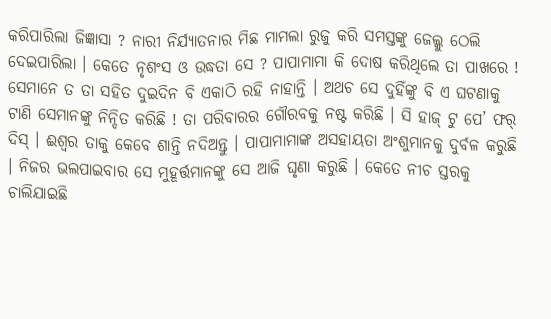କରିପାରିଲା ଜିଜ୍ଞାସା ? ନାରୀ ନିର୍ଯ୍ୟାତନାର ମିଛ ମାମଲା ରୁଜୁ କରି ସମସ୍ତଙ୍କୁ ଜେଲ୍କୁ ଠେଲି ଦେଇପାରିଲା । କେତେ ନୃଶଂସ ଓ ଉଦ୍ଧତା ସେ ? ପାପାମାମା କି ଦୋଷ କରିଥିଲେ ତା ପାଖରେ ! ସେମାନେ ତ ତା ସହିତ ଦୁଇଦିନ ବି ଏକାଠି ରହି ନାହାନ୍ତି । ଅଥଚ ସେ ଦୁହିଁଙ୍କୁ ବି ଏ ଘଟଣାକୁ ଟାଣି ସେମାନଙ୍କୁ ନିନ୍ଦିତ କରିଛି ! ତା ପରିବାରର ଗୌରବକୁ ନଷ୍ଟ କରିଛି । ସି ହାଜ୍ ଟୁ ପେ’ ଫର୍ ଦିସ୍ । ଈଶ୍ୱର ତାକୁ କେବେ ଶାନ୍ତି ନଦିଅନ୍ତୁ । ପାପାମାମାଙ୍କ ଅସହାୟତା ଅଂଶୁମାନକୁ ଦୁର୍ବଳ କରୁଛି । ନିଜର ଭଲପାଇବାର ସେ ମୁହୂର୍ତ୍ତମାନଙ୍କୁ ସେ ଆଜି ଘୃଣା କରୁଛି । କେତେ ନୀଚ ସ୍ତରକୁ ଚାଲିଯାଇଛି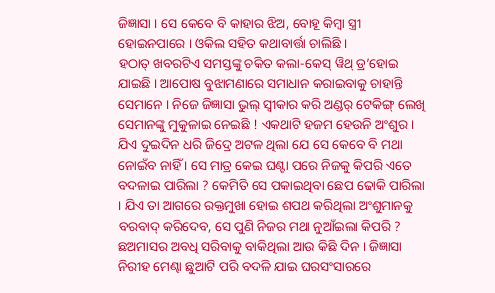ଜିଜ୍ଞାସା । ସେ କେବେ ବି କାହାର ଝିଅ, ବୋହୂ କିମ୍ବା ସ୍ତ୍ରୀ ହୋଇନପାରେ । ଓକିଲ ସହିତ କଥାବାର୍ତ୍ତା ଚାଲିଛି ।
ହଠାତ୍ ଖବରଟିଏ ସମସ୍ତଙ୍କୁ ଚକିତ କଲା-କେସ୍ ୱିଥ୍ ଡ୍ର’ହୋଇ ଯାଇଛି । ଆପୋଷ ବୁଝାମଣାରେ ସମାଧାନ କରାଇବାକୁ ଚାହାନ୍ତି ସେମାନେ । ନିଜେ ଜିଜ୍ଞାସା ଭୁଲ୍ ସ୍ୱୀକାର କରି ଅଣ୍ଡର୍ ଟେକିଙ୍ଗ୍ ଲେଖି ସେମାନଙ୍କୁ ମୁକୁଳାଇ ନେଇଛି ! ଏକଥାଟି ହଜମ ହେଉନି ଅଂଶୁର । ଯିଏ ଦୁଇଦିନ ଧରି ଜିଦ୍ରେ ଅଟଳ ଥିଲା ଯେ ସେ କେବେ ବି ମଥା ନୋଇଁବ ନାହିଁ । ସେ ମାତ୍ର କେଇ ଘଣ୍ଟା ପରେ ନିଜକୁ କିପରି ଏତେ ବଦଳାଇ ପାରିଲା ? କେମିତି ସେ ପକାଇଥିବା ଛେପ ଢୋକି ପାରିଲା । ଯିଏ ତା ଆଗରେ ରକ୍ତମୁଖା ହୋଇ ଶପଥ କରିଥିଲା ଅଂଶୁମାନକୁ ବରବାଦ୍ କରିଦେବ, ସେ ପୁଣି ନିଜର ମଥା ନୁଆଁଇଲା କିପରି ?
ଛଅମାସର ଅବଧି ସରିବାକୁ ବାକିଥିଲା ଆଉ କିଛି ଦିନ । ଜିଜ୍ଞାସା ନିରୀହ ମେଣ୍ଢା ଛୁଆଟି ପରି ବଦଳି ଯାଇ ଘରସଂସାରରେ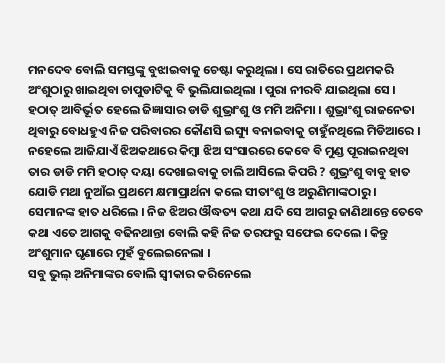ମନଦେବ ବୋଲି ସମସ୍ତଙ୍କୁ ବୁଝାଇବାକୁ ଚେଷ୍ଟା କରୁଥିଲା । ସେ ରାତିରେ ପ୍ରଥମକରି ଅଂଶୁଠାରୁ ଖାଇଥିବା ଚାପୁଡାଟିକୁ ବି ଭୁଲିଯାଇଥିଲା । ପୁରା ନୀରବି ଯାଇଥିଲା ସେ । ହଠାତ୍ ଆବିର୍ଭୂତ ହେଲେ ଜିଜ୍ଞାସାର ଡାଡି ଶୁଭ୍ରାଂଶୁ ଓ ମମି ଅନିମା । ଶୁଭ୍ରାଂଶୁ ରାଜନେତା ଥିବାରୁ ବୋଧହୁଏ ନିଜ ପରିବାରର କୌଣସି ଇସ୍ୟୁ ବନାଇବାକୁ ଚାହୁଁନଥିଲେ ମିଡିଆରେ । ନହେଲେ ଆଜିଯାଏଁ ଝିଅକଥାରେ କିମ୍ବା ଝିଅ ସଂସାରରେ କେବେ ବି ମୁଣ୍ଡ ପୂରାଇନଥିବା ତାର ଡାଡି ମମି ହଠାତ୍ ଦୟା ଦେଖାଇବାକୁ ଚାଲି ଆସିଲେ କିପରି ? ଶୁଭ୍ରଂଶୁ ବାବୁ ହାତ ଯୋଡି ମଥା ନୁଆଁଇ ପ୍ରଥମେ କ୍ଷମାପ୍ରାର୍ଥନା କଲେ ସୀତାଂଶୁ ଓ ଅରୁଣିମାଙ୍କଠାରୁ । ସେମାନଙ୍କ ହାତ ଧରିଲେ । ନିଜ ଝିଅର ଔଦ୍ଧତ୍ୟ କଥା ଯଦି ସେ ଆଗରୁ ଜାଣିଥାନ୍ତେ ତେବେ କଥା ଏତେ ଆଗକୁ ବଢିନଥାନ୍ତା ବୋଲି କହି ନିଜ ତରଫରୁ ସଫେଇ ଦେଲେ । କିନ୍ତୁ ଅଂଶୁମାନ ଘୃଣାରେ ମୁହଁ ବୁଲେଇନେଲା ।
ସବୁ ଭୁଲ୍ ଅନିମାଙ୍କର ବୋଲି ସ୍ୱୀକାର କରିନେଲେ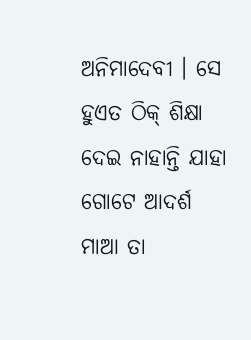ଅନିମାଦେବୀ । ସେ ହୁଏତ ଠିକ୍ ଶିକ୍ଷା ଦେଇ ନାହାନ୍ତି ଯାହା ଗୋଟେ ଆଦର୍ଶ ମାଆ ତା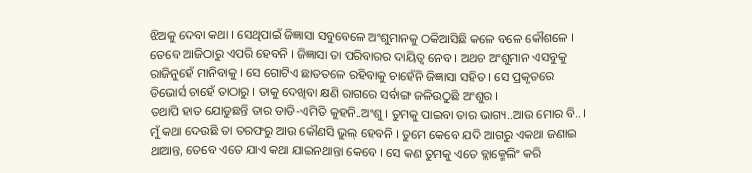ଝିଅକୁ ଦେବା କଥା । ସେଥିପାଇଁ ଜିଜ୍ଞାସା ସବୁବେଳେ ଅଂଶୁମାନକୁ ଠକିଆସିଛି କଳେ ବଳେ କୌଶଳେ । ତେବେ ଆଜିଠାରୁ ଏପରି ହେବନି । ଜିଜ୍ଞାସା ତା ପରିବାରର ଦାୟିତ୍ୱ ନେବ । ଅଥଚ ଅଂଶୁମାନ ଏସବୁକୁ ରାଜିନୁହେଁ ମାନିବାକୁ । ସେ ଗୋଟିଏ ଛାତତଳେ ରହିବାକୁ ଚାହେଁନି ଜିଜ୍ଞାସା ସହିତ । ସେ ପ୍ରକୃତରେ ଡିଭୋର୍ସ ଚାହେଁ ତାଠାରୁ । ତାକୁ ଦେଖିବା କ୍ଷଣି ରାଗରେ ସର୍ବାଙ୍ଗ ଜଳିଉଠୁଛି ଅଂଶୁର ।
ତଥାପି ହାତ ଯୋଡୁଛନ୍ତି ତାର ଡାଡି-ଏମିତି କୁହନି..ଅଂଶୁ । ତୁମକୁ ପାଇବା ତାର ଭାଗ୍ୟ..ଆଉ ମୋର ବି.. । ମୁଁ କଥା ଦେଉଛି ତା ତରଫରୁ ଆଉ କୌଣସି ଭୁଲ୍ ହେବନି । ତୁମେ କେବେ ଯଦି ଆଗରୁ ଏକଥା ଜଣାଇ ଥାଆନ୍ତ, ତେବେ ଏତେ ଯାଏ କଥା ଯାଇନଥାନ୍ତା କେବେ । ସେ କଣ ତୁମକୁ ଏତେ ବ୍ଲାକ୍ମେଲିଂ କରି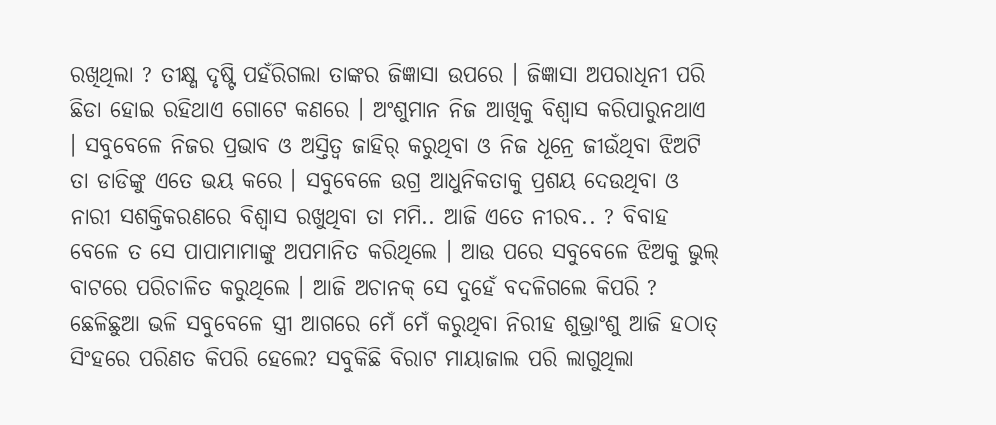ରଖିଥିଲା ? ତୀକ୍ଷ୍ଣ ଦୃଷ୍ଟି ପହଁରିଗଲା ତାଙ୍କର ଜିଜ୍ଞାସା ଉପରେ । ଜିଜ୍ଞାସା ଅପରାଧିନୀ ପରି ଛିଡା ହୋଇ ରହିଥାଏ ଗୋଟେ କଣରେ । ଅଂଶୁମାନ ନିଜ ଆଖିକୁ ବିଶ୍ୱାସ କରିପାରୁନଥାଏ । ସବୁବେଳେ ନିଜର ପ୍ରଭାବ ଓ ଅସ୍ତିତ୍ୱ ଜାହିର୍ କରୁଥିବା ଓ ନିଜ ଧୂନ୍ରେ ଜୀଉଁଥିବା ଝିଅଟି ତା ଡାଡିଙ୍କୁ ଏତେ ଭୟ କରେ । ସବୁବେଳେ ଉଗ୍ର ଆଧୁନିକତାକୁ ପ୍ରଶୟ ଦେଉଥିବା ଓ ନାରୀ ସଶକ୍ତିକରଣରେ ବିଶ୍ୱାସ ରଖୁଥିବା ତା ମମି.. ଆଜି ଏତେ ନୀରବ.. ? ବିବାହ ବେଳେ ତ ସେ ପାପାମାମାଙ୍କୁ ଅପମାନିତ କରିଥିଲେ । ଆଉ ପରେ ସବୁବେଳେ ଝିଅକୁ ଭୁଲ୍ ବାଟରେ ପରିଚାଳିତ କରୁଥିଲେ । ଆଜି ଅଚାନକ୍ ସେ ଦୁହେଁ ବଦଳିଗଲେ କିପରି ?
ଛେଳିଛୁଆ ଭଳି ସବୁବେଳେ ସ୍ତ୍ରୀ ଆଗରେ ମେଁ ମେଁ କରୁଥିବା ନିରୀହ ଶୁଭ୍ରାଂଶୁ ଆଜି ହଠାତ୍ ସିଂହରେ ପରିଣତ କିପରି ହେଲେ? ସବୁକିଛି ବିରାଟ ମାୟାଜାଲ ପରି ଲାଗୁଥିଲା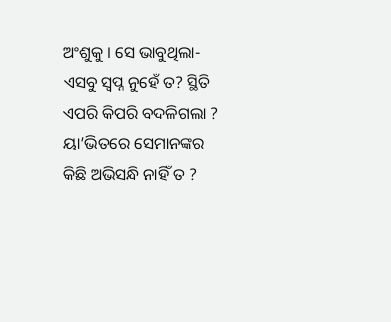ଅଂଶୁକୁ । ସେ ଭାବୁଥିଲା-ଏସବୁ ସ୍ୱପ୍ନ ନୁହେଁ ତ? ସ୍ଥିତି ଏପରି କିପରି ବଦଳିଗଲା ? ୟା’ଭିତରେ ସେମାନଙ୍କର କିଛି ଅଭିସନ୍ଧି ନାହିଁ ତ ?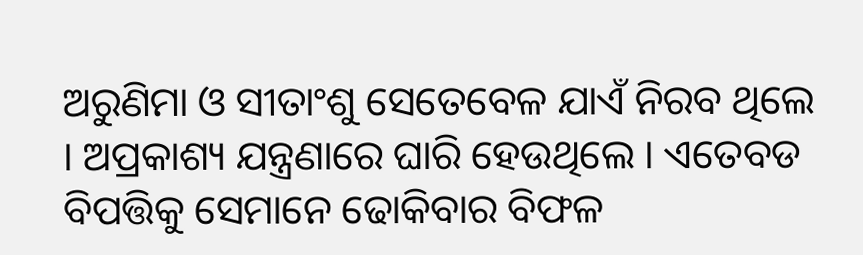ଅରୁଣିମା ଓ ସୀତାଂଶୁ ସେତେବେଳ ଯାଏଁ ନିରବ ଥିଲେ । ଅପ୍ରକାଶ୍ୟ ଯନ୍ତ୍ରଣାରେ ଘାରି ହେଉଥିଲେ । ଏତେବଡ ବିପତ୍ତିକୁ ସେମାନେ ଢୋକିବାର ବିଫଳ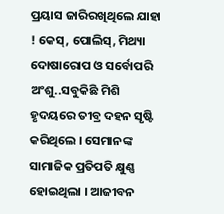ପ୍ରୟାସ ଜାରିରଖିଥିଲେ ଯାହା ! କେସ୍, ପୋଲିସ୍, ମିଥ୍ୟା ଦୋଷାରୋପ ଓ ସର୍ବୋପରି ଅଂଶୁ..ସବୁକିଛି ମିଶି ହୃଦୟରେ ତୀବ୍ର ଦହନ ସୃଷ୍ଟି କରିଥିଲେ । ସେମାନଙ୍କ ସାମାଜିକ ପ୍ରତିପତି କ୍ଷୁଣ୍ଣ ହୋଇଥିଲା । ଆଜୀବନ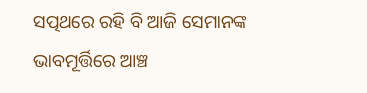ସତ୍ପଥରେ ରହି ବି ଆଜି ସେମାନଙ୍କ ଭାବମୂର୍ତ୍ତିରେ ଆଞ୍ଚ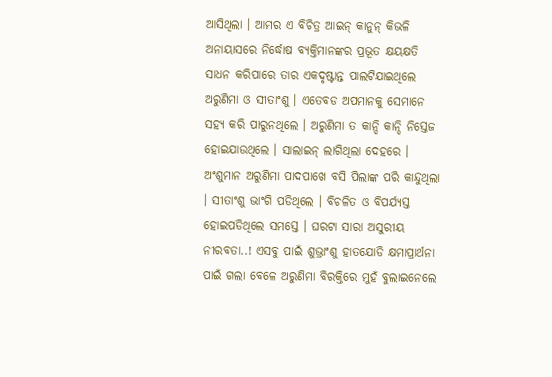ଆସିଥିଲା । ଆମର ଏ ବିଚିତ୍ର ଆଇନ୍ କାନୁନ୍ କିଭଳି ଅନାୟାସରେ ନିର୍ଦ୍ଧୋଷ ବ୍ୟକ୍ତିମାନଙ୍କର ପ୍ରଭୂତ କ୍ଷୟକ୍ଷତି ସାଧନ କରିପାରେ ତାର ଏକଦୃଷ୍ଟାନ୍ତ ପାଲଟିଯାଇଥିଲେ ଅରୁଣିମା ଓ ସୀତାଂଶୁ । ଏତେବଡ ଅପମାନକୁ ସେମାନେ ସହ୍ୟ କରି ପାରୁନଥିଲେ । ଅରୁଣିମା ତ କାନ୍ଦି କାନ୍ଦି ନିସ୍ତେଜ ହୋଇଯାଉଥିଲେ । ସାଲାଇନ୍ ଲାଗିଥିଲା ଦେହରେ । ଅଂଶୁମାନ ଅରୁଣିମା ପାଦପାଖେ ବସି ପିଲାଙ୍କ ପରି କାନ୍ଦୁଥିଲା । ସୀତାଂଶୁ ଭାଂଗି ପଡିଥିଲେ । ବିଚଳିତ ଓ ବିପର୍ଯ୍ୟସ୍ତ ହୋଇପଡିଥିଲେ ସମସ୍ତେ । ଘରଟା ସାରା ଅସୁରୀୟ ନୀରବତା..! ଏସବୁ ପାଇଁ ଶୁଭ୍ରାଂଶୁ ହାତଯୋଡି କ୍ଷମାପ୍ରାର୍ଥନା ପାଇଁ ଗଲା ବେଳେ ଅରୁଣିମା ବିରକ୍ତିରେ ମୁହଁ ବୁଲାଇନେଲେ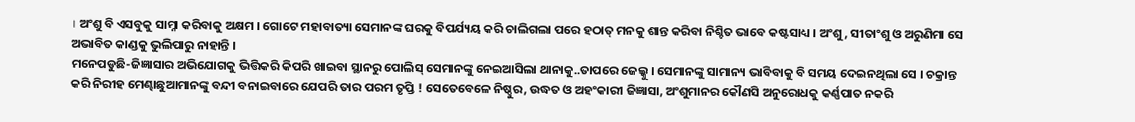। ଅଂଶୁ ବି ଏସବୁକୁ ସାମ୍ନା କରିବାକୁ ଅକ୍ଷମ । ଗୋଟେ ମହାବାତ୍ୟା ସେମାନଙ୍କ ଘରକୁ ବିପର୍ଯ୍ୟୟ କରି ଚାଲିଗଲା ପରେ ହଠାତ୍ ମନକୁ ଶାନ୍ତ କରିବା ନିଶ୍ଚିତ ଭାବେ କଷ୍ଟସାଧ୍ୟ । ଅଂଶୁ, ସୀତାଂଶୁ ଓ ଅରୁଣିମା ସେ ଅଭାବିତ କାଣ୍ଡକୁ ଭୁଲିପାରୁ ନାହାନ୍ତି ।
ମନେପଡୁଛି-ଜିଜ୍ଞାସାର ଅଭିଯୋଗକୁ ଭିତ୍ତିକରି କିପରି ଖାଇବା ସ୍ଥାନରୁ ପୋଲିସ୍ ସେମାନଙ୍କୁ ନେଇଆସିଲା ଥାନାକୁ..ତାପରେ ଜେଲ୍କୁ । ସେମାନଙ୍କୁ ସାମାନ୍ୟ ଭାବିବାକୁ ବି ସମୟ ଦେଇନଥିଲା ସେ । ଚକ୍ରାନ୍ତ କରି ନିରୀହ ମେଣ୍ଢାଛୁଆମାନଙ୍କୁ ବନ୍ଦୀ ବନାଇବାରେ ଯେପରି ତାର ପରମ ତୃପ୍ତି ! ସେତେବେଳେ ନିଷ୍ଠୁର, ଉଦ୍ଧତ ଓ ଅହଂକାରୀ ଜିଜ୍ଞାସା, ଅଂଶୁମାନର କୌଣସି ଅନୁରୋଧକୁ କର୍ଣ୍ଣପାତ ନକରି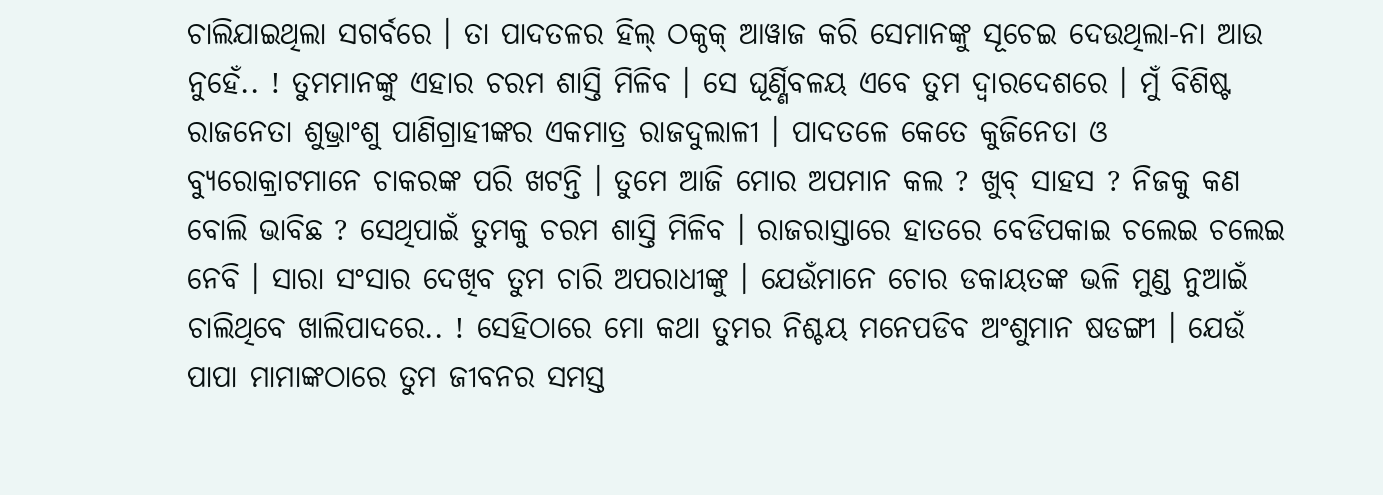ଚାଲିଯାଇଥିଲା ସଗର୍ବରେ । ତା ପାଦତଳର ହିଲ୍ ଠକ୍ଠକ୍ ଆୱାଜ କରି ସେମାନଙ୍କୁ ସୂଚେଇ ଦେଉଥିଲା-ନା ଆଉ ନୁହେଁ.. ! ତୁମମାନଙ୍କୁ ଏହାର ଚରମ ଶାସ୍ତି ମିଳିବ । ସେ ଘୂର୍ଣ୍ଣିବଳୟ ଏବେ ତୁମ ଦ୍ୱାରଦେଶରେ । ମୁଁ ବିଶିଷ୍ଟ ରାଜନେତା ଶୁଭ୍ରାଂଶୁ ପାଣିଗ୍ରାହୀଙ୍କର ଏକମାତ୍ର ରାଜଦୁଲାଳୀ । ପାଦତଳେ କେତେ କୁଜିନେତା ଓ ବ୍ୟୁରୋକ୍ରାଟମାନେ ଚାକରଙ୍କ ପରି ଖଟନ୍ତି । ତୁମେ ଆଜି ମୋର ଅପମାନ କଲ ? ଖୁବ୍ ସାହସ ? ନିଜକୁ କଣ ବୋଲି ଭାବିଛ ? ସେଥିପାଇଁ ତୁମକୁ ଚରମ ଶାସ୍ତି ମିଳିବ । ରାଜରାସ୍ତାରେ ହାତରେ ବେଡିପକାଇ ଚଲେଇ ଚଲେଇ ନେବି । ସାରା ସଂସାର ଦେଖିବ ତୁମ ଚାରି ଅପରାଧୀଙ୍କୁ । ଯେଉଁମାନେ ଚୋର ଡକାୟତଙ୍କ ଭଳି ମୁଣ୍ଡ ନୁଆଇଁ ଚାଲିଥିବେ ଖାଲିପାଦରେ.. ! ସେହିଠାରେ ମୋ କଥା ତୁମର ନିଶ୍ଚୟ ମନେପଡିବ ଅଂଶୁମାନ ଷଡଙ୍ଗୀ । ଯେଉଁ ପାପା ମାମାଙ୍କଠାରେ ତୁମ ଜୀବନର ସମସ୍ତ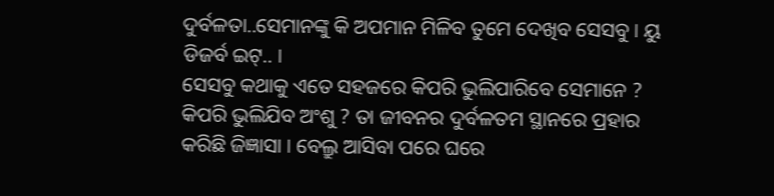ଦୁର୍ବଳତା..ସେମାନଙ୍କୁ କି ଅପମାନ ମିଳିବ ତୁମେ ଦେଖିବ ସେସବୁ । ୟୁ ଡିଜର୍ବ ଇଟ୍.. ।
ସେସବୁ କଥାକୁ ଏତେ ସହଜରେ କିପରି ଭୁଲିପାରିବେ ସେମାନେ ? କିପରି ଭୁଲିଯିବ ଅଂଶୁ ? ତା ଜୀବନର ଦୁର୍ବଳତମ ସ୍ଥାନରେ ପ୍ରହାର କରିଛି ଜିଜ୍ଞାସା । ବେଲ୍ରୁ ଆସିବା ପରେ ଘରେ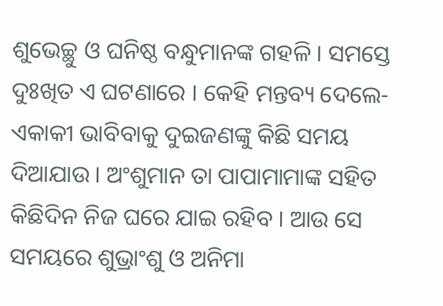ଶୁଭେଚ୍ଛୁ ଓ ଘନିଷ୍ଠ ବନ୍ଧୁମାନଙ୍କ ଗହଳି । ସମସ୍ତେ ଦୁଃଖିତ ଏ ଘଟଣାରେ । କେହି ମନ୍ତବ୍ୟ ଦେଲେ-ଏକାକୀ ଭାବିବାକୁ ଦୁଇଜଣଙ୍କୁ କିଛି ସମୟ ଦିଆଯାଉ । ଅଂଶୁମାନ ତା ପାପାମାମାଙ୍କ ସହିତ କିଛିଦିନ ନିଜ ଘରେ ଯାଇ ରହିବ । ଆଉ ସେ ସମୟରେ ଶୁଭ୍ରାଂଶୁ ଓ ଅନିମା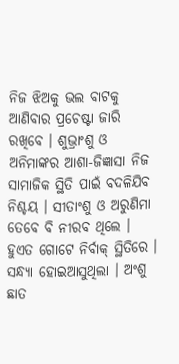ନିଜ ଝିଅକୁ ଭଲ ବାଟକୁ ଆଣିବାର ପ୍ରଚେଷ୍ଟା ଜାରି ରଖିବେ । ଶୁଭ୍ରାଂଶୁ ଓ ଅନିମାଙ୍କର ଆଶା-ଜିଜ୍ଞାସା ନିଜ ସାମାଜିକ ସ୍ଥିତି ପାଇଁ ବଦଳିଯିବ ନିଶ୍ଚୟ । ସୀତାଂଶୁ ଓ ଅରୁଣିମା ତେବେ ବି ନୀରବ ଥିଲେ । ହୁଏତ ଗୋଟେ ନିର୍ବାକ୍ ସ୍ଥିତିରେ । ସନ୍ଧ୍ୟା ହୋଇଆସୁଥିଲା । ଅଂଶୁ ଛାତ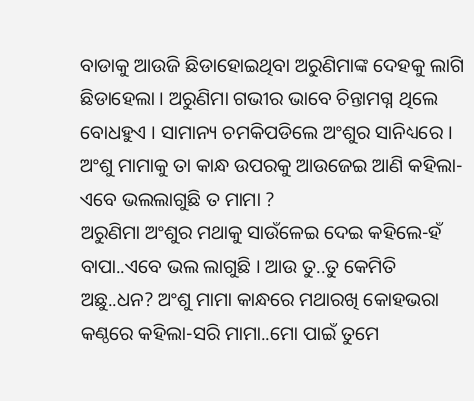ବାଡାକୁ ଆଉଜି ଛିଡାହୋଇଥିବା ଅରୁଣିମାଙ୍କ ଦେହକୁ ଲାଗି ଛିଡାହେଲା । ଅରୁଣିମା ଗଭୀର ଭାବେ ଚିନ୍ତାମଗ୍ନ ଥିଲେ ବୋଧହୁଏ । ସାମାନ୍ୟ ଚମକିପଡିଲେ ଅଂଶୁର ସାନିଧ୍ୟରେ । ଅଂଶୁ ମାମାକୁ ତା କାନ୍ଧ ଉପରକୁ ଆଉଜେଇ ଆଣି କହିଲା-ଏବେ ଭଲଲାଗୁଛି ତ ମାମା ?
ଅରୁଣିମା ଅଂଶୁର ମଥାକୁ ସାଉଁଳେଇ ଦେଇ କହିଲେ-ହଁ ବାପା..ଏବେ ଭଲ ଲାଗୁଛି । ଆଉ ତୁ..ତୁ କେମିତି ଅଛୁ..ଧନ? ଅଂଶୁ ମାମା କାନ୍ଧରେ ମଥାରଖି କୋହଭରା କଣ୍ଠରେ କହିଲା-ସରି ମାମା..ମୋ ପାଇଁ ତୁମେ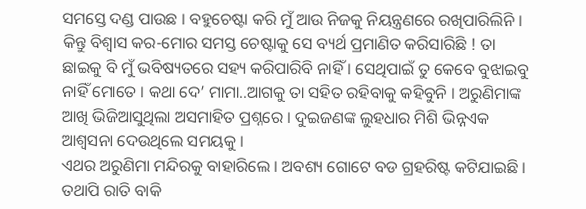ସମସ୍ତେ ଦଣ୍ଡ ପାଉଛ । ବହୁଚେଷ୍ଟା କରି ମୁଁ ଆଉ ନିଜକୁ ନିୟନ୍ତ୍ରଣରେ ରଖିପାରିଲିନି । କିନ୍ତୁ ବିଶ୍ୱାସ କର-ମୋର ସମସ୍ତ ଚେଷ୍ଟାକୁ ସେ ବ୍ୟର୍ଥ ପ୍ରମାଣିତ କରିସାରିଛି ! ତା ଛାଇକୁ ବି ମୁଁ ଭବିଷ୍ୟତରେ ସହ୍ୟ କରିପାରିବି ନାହିଁ । ସେଥିପାଇଁ ତୁ କେବେ ବୁଝାଇବୁ ନାହିଁ ମୋତେ । କଥା ଦେ’ ମାମା..ଆଗକୁ ତା ସହିତ ରହିବାକୁ କହିବୁନି । ଅରୁଣିମାଙ୍କ ଆଖି ଭିଜିଆସୁଥିଲା ଅସମାହିତ ପ୍ରଶ୍ନରେ । ଦୁଇଜଣଙ୍କ ଲୁହଧାର ମିଶି ଭିନ୍ନଏକ ଆଶ୍ୱସନା ଦେଉଥିଲେ ସମୟକୁ ।
ଏଥର ଅରୁଣିମା ମନ୍ଦିରକୁ ବାହାରିଲେ । ଅବଶ୍ୟ ଗୋଟେ ବଡ ଗ୍ରହରିଷ୍ଟ କଟିଯାଇଛି । ତଥାପି ରାତି ବାକି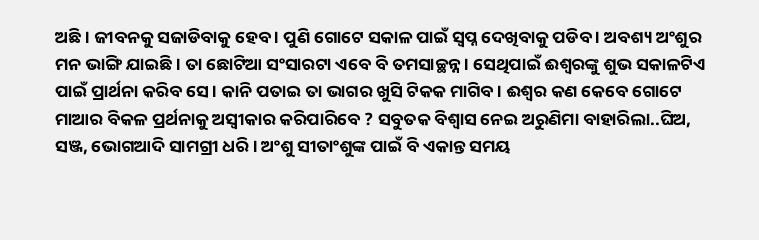ଅଛି । ଜୀବନକୁ ସଜାଡିବାକୁ ହେବ । ପୁଣି ଗୋଟେ ସକାଳ ପାଇଁ ସ୍ୱପ୍ନ ଦେଖିବାକୁ ପଡିବ । ଅବଶ୍ୟ ଅଂଶୁର ମନ ଭାଙ୍ଗି ଯାଇଛି । ତା ଛୋଟିଆ ସଂସାରଟା ଏବେ ବି ତମସାଚ୍ଛନ୍ନ । ସେଥିପାଇଁ ଈଶ୍ୱରଙ୍କୁ ଶୁଭ ସକାଳଟିଏ ପାଇଁ ପ୍ରାର୍ଥନା କରିବ ସେ । କାନି ପତାଇ ତା ଭାଗର ଖୁସି ଟିକକ ମାଗିବ । ଈଶ୍ୱର କଣ କେବେ ଗୋଟେ ମାଆର ବିକଳ ପ୍ରର୍ଥନାକୁ ଅସ୍ୱୀକାର କରିପାରିବେ ? ସବୁତକ ବିଶ୍ୱାସ ନେଇ ଅରୁଣିମା ବାହାରିଲା..ଘିଅ, ସଞ୍ଜ, ଭୋଗଆଦି ସାମଗ୍ରୀ ଧରି । ଅଂଶୁ ସୀତାଂଶୁଙ୍କ ପାଇଁ ବି ଏକାନ୍ତ ସମୟ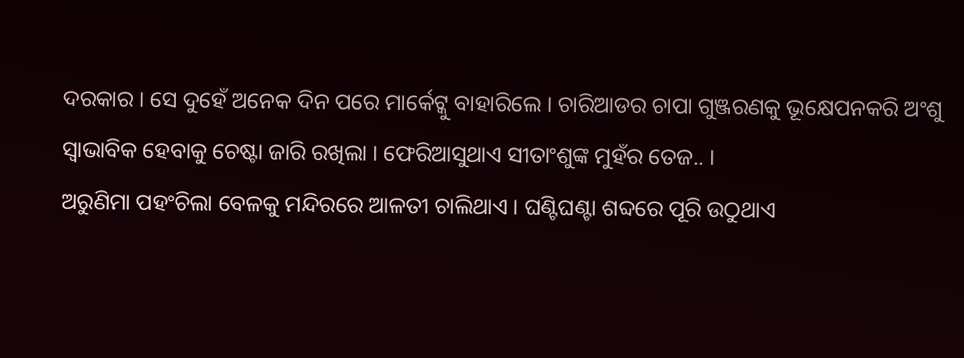ଦରକାର । ସେ ଦୁହେଁ ଅନେକ ଦିନ ପରେ ମାର୍କେଟ୍କୁ ବାହାରିଲେ । ଚାରିଆଡର ଚାପା ଗୁଞ୍ଜରଣକୁ ଭୂକ୍ଷେପନକରି ଅଂଶୁ ସ୍ୱାଭାବିକ ହେବାକୁ ଚେଷ୍ଟା ଜାରି ରଖିଲା । ଫେରିଆସୁଥାଏ ସୀତାଂଶୁଙ୍କ ମୁହଁର ତେଜ.. ।
ଅରୁଣିମା ପହଂଚିଲା ବେଳକୁ ମନ୍ଦିରରେ ଆଳତୀ ଚାଲିଥାଏ । ଘଣ୍ଟିଘଣ୍ଟା ଶବ୍ଦରେ ପୂରି ଉଠୁଥାଏ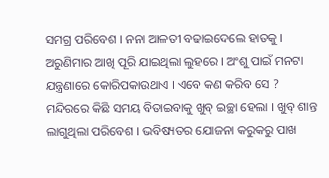ସମଗ୍ର ପରିବେଶ । ନନା ଆଳତୀ ବଢାଇଦେଲେ ହାତକୁ । ଅରୁଣିମାର ଆଖି ପୂରି ଯାଇଥିଲା ଲୁହରେ । ଅଂଶୁ ପାଇଁ ମନଟା ଯନ୍ତ୍ରଣାରେ କୋରିପକାଉଥାଏ । ଏବେ କଣ କରିବ ସେ ? ମନ୍ଦିରରେ କିଛି ସମୟ ବିତାଇବାକୁ ଖୁବ୍ ଇଚ୍ଛା ହେଲା । ଖୁବ୍ ଶାନ୍ତ ଲାଗୁଥିଲା ପରିବେଶ । ଭବିଷ୍ୟତର ଯୋଜନା କରୁକରୁ ପାଖ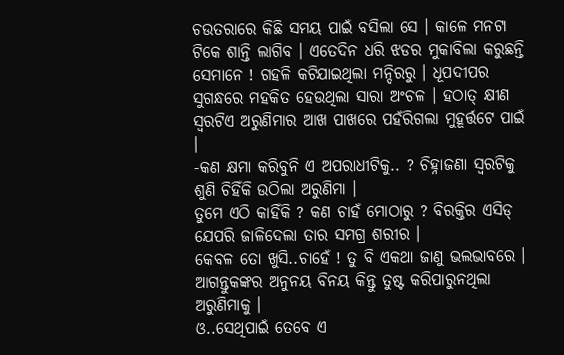ଚଉତରାରେ କିଛି ସମୟ ପାଇଁ ବସିଲା ସେ । କାଳେ ମନଟା ଟିକେ ଶାନ୍ତି ଲାଗିବ । ଏତେଦିନ ଧରି ଝଡର ମୁକାବିଲା କରୁଛନ୍ତି ସେମାନେ ! ଗହଳି କଟିଯାଇଥିଲା ମନ୍ଦିରରୁ । ଧୂପଦୀପର ସୁଗନ୍ଧରେ ମହକିତ ହେଉଥିଲା ସାରା ଅଂଚଳ । ହଠାତ୍ କ୍ଷୀଣ ସ୍ୱରଟିଏ ଅରୁଣିମାର ଆଖ ପାଖରେ ପହଁରିଗଲା ମୁହୂର୍ତ୍ତଟେ ପାଇଁ ।
-କଣ କ୍ଷମା କରିବୁନି ଏ ଅପରାଧୀଟିକୁ.. ? ଚିହ୍ନାଜଣା ସ୍ୱରଟିକୁ ଶୁଣି ଚିହିଁକି ଉଠିଲା ଅରୁଣିମା ।
ତୁମେ ଏଠି କାହିଁକି ? କଣ ଚାହଁ ମୋଠାରୁ ? ବିରକ୍ତିର ଏସିଡ୍ ଯେପରି ଜାଳିଦେଲା ତାର ସମଗ୍ର ଶରୀର ।
କେବଳ ତୋ ଖୁସି..ଚାହେଁ ! ତୁ ବି ଏକଥା ଜାଣୁ ଭଲଭାବରେ । ଆଗନ୍ତୁକଙ୍କର ଅନୁନୟ ବିନୟ କିନ୍ତୁ ତୁଷ୍ଟ କରିପାରୁନଥିଲା ଅରୁଣିମାକୁ ।
ଓ..ସେଥିପାଇଁ ତେବେ ଏ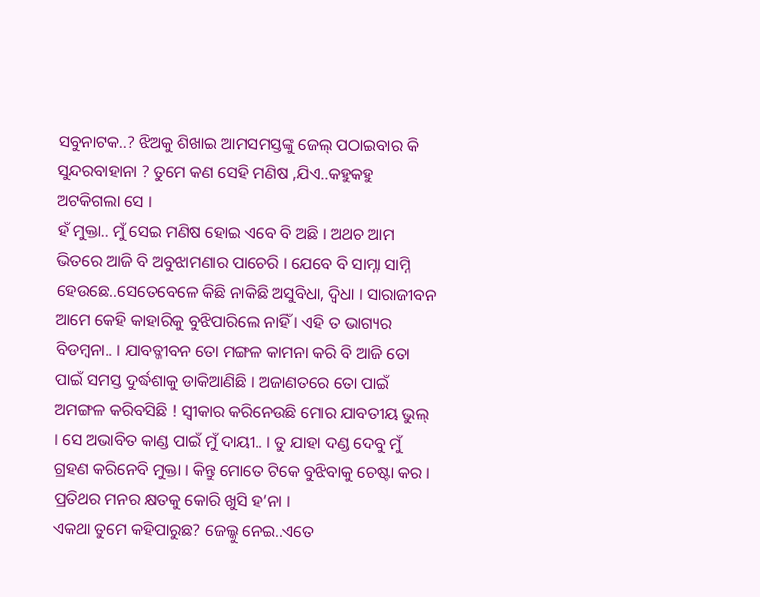ସବୁନାଟକ..? ଝିଅକୁ ଶିଖାଇ ଆମସମସ୍ତଙ୍କୁ ଜେଲ୍ ପଠାଇବାର କି ସୁନ୍ଦରବାହାନା ? ତୁମେ କଣ ସେହି ମଣିଷ ,ଯିଏ..କହୁକହୁ ଅଟକିଗଲା ସେ ।
ହଁ ମୁକ୍ତା.. ମୁଁ ସେଇ ମଣିଷ ହୋଇ ଏବେ ବି ଅଛି । ଅଥଚ ଆମ ଭିତରେ ଆଜି ବି ଅବୁଝାମଣାର ପାଚେରି । ଯେବେ ବି ସାମ୍ନା ସାମ୍ନି ହେଉଛେ..ସେତେବେଳେ କିଛି ନାକିଛି ଅସୁବିଧା, ଦ୍ୱିଧା । ସାରାଜୀବନ ଆମେ କେହି କାହାରିକୁ ବୁଝିପାରିଲେ ନାହିଁ । ଏହି ତ ଭାଗ୍ୟର ବିଡମ୍ବନା.. । ଯାବତ୍ଜୀବନ ତୋ ମଙ୍ଗଳ କାମନା କରି ବି ଆଜି ତୋ ପାଇଁ ସମସ୍ତ ଦୁର୍ଦ୍ଧଶାକୁ ଡାକିଆଣିଛି । ଅଜାଣତରେ ତୋ ପାଇଁ ଅମଙ୍ଗଳ କରିବସିଛି ! ସ୍ୱୀକାର କରିନେଉଛି ମୋର ଯାବତୀୟ ଭୁଲ୍ । ସେ ଅଭାବିତ କାଣ୍ଡ ପାଇଁ ମୁଁ ଦାୟୀ.. । ତୁ ଯାହା ଦଣ୍ଡ ଦେବୁ ମୁଁ ଗ୍ରହଣ କରିନେବି ମୁକ୍ତା । କିନ୍ତୁ ମୋତେ ଟିକେ ବୁଝିବାକୁ ଚେଷ୍ଟା କର । ପ୍ରତିଥର ମନର କ୍ଷତକୁ କୋରି ଖୁସି ହ’ନା ।
ଏକଥା ତୁମେ କହିପାରୁଛ? ଜେଲ୍କୁ ନେଇ..ଏତେ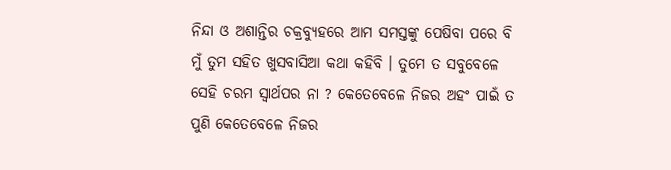ନିନ୍ଦା ଓ ଅଶାନ୍ତିର ଚକ୍ରବ୍ୟୁହରେ ଆମ ସମସ୍ତଙ୍କୁ ପେଷିବା ପରେ ବି ମୁଁ ତୁମ ସହିତ ଖୁସବାସିଆ କଥା କହିବି । ତୁମେ ତ ସବୁବେଳେ ସେହି ଚରମ ସ୍ୱାର୍ଥପର ନା ? କେତେବେଳେ ନିଜର ଅହଂ ପାଇଁ ତ ପୁଣି କେତେବେଳେ ନିଜର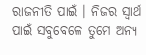ରାଜନୀତି ପାଇଁ । ନିଜର ସ୍ୱାର୍ଥ ପାଇଁ ସବୁବେଳେ ତୁମେ ଅନ୍ୟ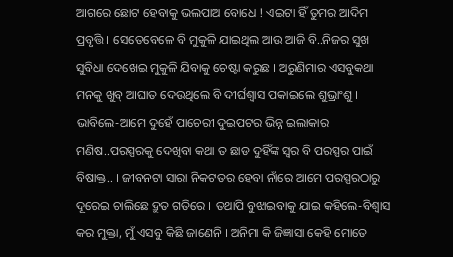ଆଗରେ ଛୋଟ ହେବାକୁ ଭଲପାଅ ବୋଧେ ! ଏଇଟା ହିଁ ତୁମର ଆଦିମ ପ୍ରବୃତ୍ତି । ସେତେବେଳେ ବି ମୁକୁଳି ଯାଇଥିଲ ଆଉ ଆଜି ବି..ନିଜର ସୁଖ ସୁବିଧା ଦେଖେଇ ମୁକୁଳି ଯିବାକୁ ଚେଷ୍ଟା କରୁଛ । ଅରୁଣିମାର ଏସବୁକଥା ମନକୁ ଖୁବ୍ ଆଘାତ ଦେଉଥିଲେ ବି ଦୀର୍ଘଶ୍ୱାସ ପକାଇଲେ ଶୁଭ୍ରାଂଶୁ । ଭାବିଲେ-ଆମେ ଦୁହେଁ ପାଚେରୀ ଦୁଇପଟର ଭିନ୍ନ ଇଲାକାର ମଣିଷ..ପରସ୍ପରକୁ ଦେଖିବା କଥା ତ ଛାଡ ଦୁହିଁଙ୍କ ସ୍ୱର ବି ପରସ୍ପର ପାଇଁ ବିଷାକ୍ତ.. । ଜୀବନଟା ସାରା ନିକଟତର ହେବା ନାଁରେ ଆମେ ପରସ୍ପରଠାରୁ ଦୂରେଇ ଚାଲିଛେ ଦ୍ରୁତ ଗତିରେ । ତଥାପି ବୁଝାଇବାକୁ ଯାଇ କହିଲେ-ବିଶ୍ୱାସ କର ମୁକ୍ତା, ମୁଁ ଏସବୁ କିଛି ଜାଣେନି । ଅନିମା କି ଜିଜ୍ଞାସା କେହି ମୋତେ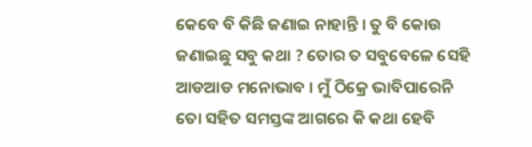କେବେ ବି କିଛି ଜଣାଇ ନାହାନ୍ତି । ତୁ ବି କୋଉ ଜଣାଇଛୁ ସବୁ କଥା ? ତୋର ତ ସବୁବେଳେ ସେହି ଆଡଆଡ ମନୋଭାବ । ମୁଁ ଠିକ୍ରେ ଭାବିପାରେନି ତୋ ସହିତ ସମସ୍ତଙ୍କ ଆଗରେ କି କଥା ହେବି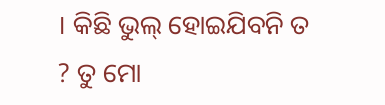। କିଛି ଭୁଲ୍ ହୋଇଯିବନି ତ ? ତୁ ମୋ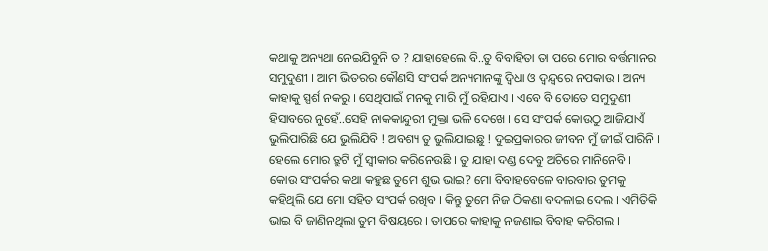କଥାକୁ ଅନ୍ୟଥା ନେଇଯିବୁନି ତ ? ଯାହାହେଲେ ବି..ତୁ ବିବାହିତା ତା ପରେ ମୋର ବର୍ତ୍ତମାନର ସମୁଦୁଣୀ । ଆମ ଭିତରର କୌଣସି ସଂପର୍କ ଅନ୍ୟମାନଙ୍କୁ ଦ୍ୱିଧା ଓ ଦ୍ୱନ୍ଦ୍ୱରେ ନପକାଉ । ଅନ୍ୟ କାହାକୁ ସ୍ପର୍ଶ ନକରୁ । ସେଥିପାଇଁ ମନକୁ ମାରି ମୁଁ ରହିଯାଏ । ଏବେ ବି ତୋତେ ସମୁଦୁଣୀ ହିସାବରେ ନୁହେଁ..ସେହି ନାକକାନ୍ଦୁରୀ ମୁକ୍ତା ଭଳି ଦେଖେ । ସେ ସଂପର୍କ କୋଉଠୁ ଆଜିଯାଏଁ ଭୁଲିପାରିଛି ଯେ ଭୁଲିଯିବି ! ଅବଶ୍ୟ ତୁ ଭୁଲିଯାଇଛୁ ! ଦୁଇପ୍ରକାରର ଜୀବନ ମୁଁ ଜୀଇଁ ପାରିନି । ହେଲେ ମୋର ତ୍ରୁଟି ମୁଁ ସ୍ୱୀକାର କରିନେଉଛି । ତୁ ଯାହା ଦଣ୍ଡ ଦେବୁ ଅଚିରେ ମାନିନେବି ।
କୋଉ ସଂପର୍କର କଥା କହୁଛ ତୁମେ ଶୁଭ ଭାଇ? ମୋ ବିବାହବେଳେ ବାରବାର ତୁମକୁ କହିଥିଲି ଯେ ମୋ ସହିତ ସଂପର୍କ ରଖିବ । କିନ୍ତୁ ତୁମେ ନିଜ ଠିକଣା ବଦଳାଇ ଦେଲ । ଏମିତିକି ଭାଇ ବି ଜାଣିନଥିଲା ତୁମ ବିଷୟରେ । ତାପରେ କାହାକୁ ନଜଣାଇ ବିବାହ କରିଗଲ ।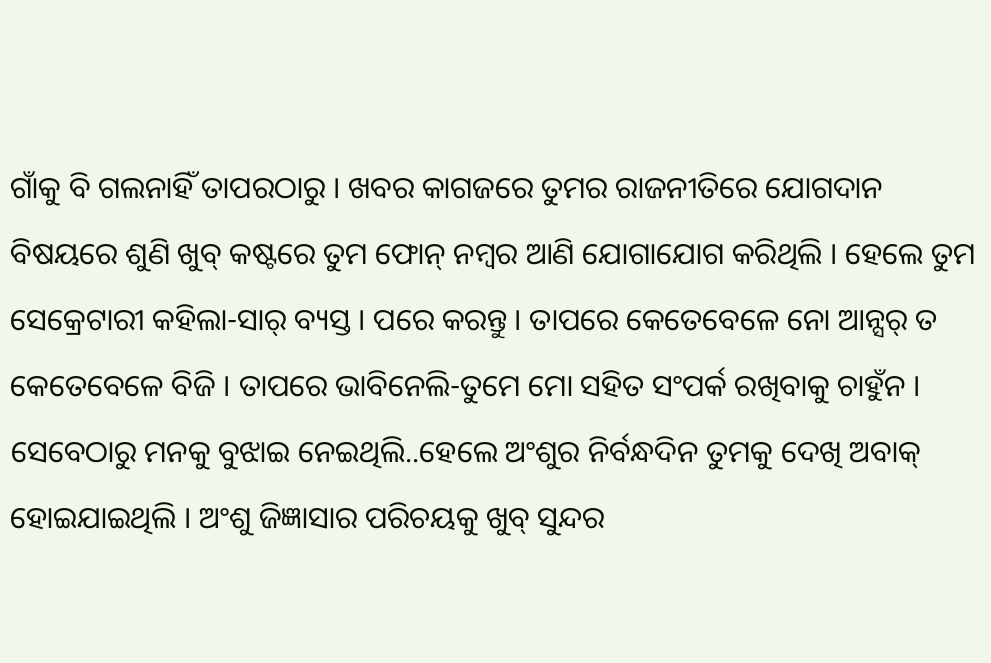ଗାଁକୁ ବି ଗଲନାହିଁ ତାପରଠାରୁ । ଖବର କାଗଜରେ ତୁମର ରାଜନୀତିରେ ଯୋଗଦାନ ବିଷୟରେ ଶୁଣି ଖୁବ୍ କଷ୍ଟରେ ତୁମ ଫୋନ୍ ନମ୍ବର ଆଣି ଯୋଗାଯୋଗ କରିଥିଲି । ହେଲେ ତୁମ ସେକ୍ରେଟାରୀ କହିଲା-ସାର୍ ବ୍ୟସ୍ତ । ପରେ କରନ୍ତୁ । ତାପରେ କେତେବେଳେ ନୋ ଆନ୍ସର୍ ତ କେତେବେଳେ ବିଜି । ତାପରେ ଭାବିନେଲି-ତୁମେ ମୋ ସହିତ ସଂପର୍କ ରଖିବାକୁ ଚାହୁଁନ ।
ସେବେଠାରୁ ମନକୁ ବୁଝାଇ ନେଇଥିଲି..ହେଲେ ଅଂଶୁର ନିର୍ବନ୍ଧଦିନ ତୁମକୁ ଦେଖି ଅବାକ୍ ହୋଇଯାଇଥିଲି । ଅଂଶୁ ଜିଜ୍ଞାସାର ପରିଚୟକୁ ଖୁବ୍ ସୁନ୍ଦର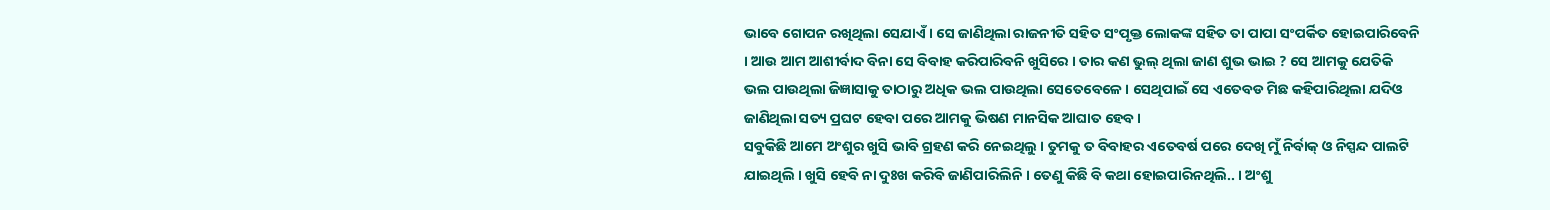ଭାବେ ଗୋପନ ରଖିଥିଲା ସେଯାଏଁ । ସେ ଜାଣିଥିଲା ରାଜନୀତି ସହିତ ସଂପୃକ୍ତ ଲୋକଙ୍କ ସହିତ ତା ପାପା ସଂପର୍କିତ ହୋଇପାରିବେନି । ଆଉ ଆମ ଆଶୀର୍ବାଦ ବିନା ସେ ବିବାହ କରିପାରିବନି ଖୁସିରେ । ତାର କଣ ଭୁଲ୍ ଥିଲା ଜାଣ ଶୁଭ ଭାଇ ? ସେ ଆମକୁ ଯେତିକି ଭଲ ପାଉଥିଲା ଜିଜ୍ଞାସାକୁ ତାଠାରୁ ଅଧିକ ଭଲ ପାଉଥିଲା ସେତେବେଳେ । ସେଥିପାଇଁ ସେ ଏତେବଡ ମିଛ କହିପାରିଥିଲା ଯଦିଓ ଜାଣିଥିଲା ସତ୍ୟ ପ୍ରଘଟ ହେବା ପରେ ଆମକୁ ଭିଷଣ ମାନସିକ ଆଘାତ ହେବ ।
ସବୁକିଛି ଆମେ ଅଂଶୁର ଖୁସି ଭାବି ଗ୍ରହଣ କରି ନେଇଥିଲୁ । ତୁମକୁ ତ ବିବାହର ଏତେବର୍ଷ ପରେ ଦେଖି ମୁଁ ନିର୍ବାକ୍ ଓ ନିସ୍ପନ୍ଦ ପାଲଟି ଯାଇଥିଲି । ଖୁସି ହେବି ନା ଦୁଃଖ କରିବି ଜାଣିପାରିଲିନି । ତେଣୁ କିଛି ବି କଥା ହୋଇପାରିନଥିଲି.. । ଅଂଶୁ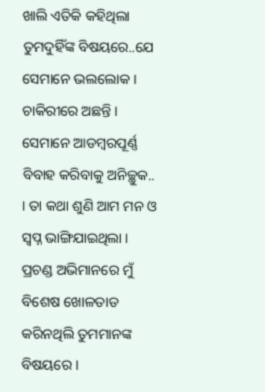ଖାଲି ଏତିକି କହିଥିଲା ତୁମଦୁହିଁଙ୍କ ବିଷୟରେ..ଯେ ସେମାନେ ଭଲଲୋକ । ଚାକିରୀରେ ଅଛନ୍ତି । ସେମାନେ ଆଡମ୍ବରପୂର୍ଣ୍ଣ ବିବାହ କରିବାକୁ ଅନିଚ୍ଛୁକ.. । ତା କଥା ଶୁଣି ଆମ ମନ ଓ ସ୍ୱପ୍ନ ଭାଙ୍ଗିଯାଇଥିଲା । ପ୍ରଚଣ୍ଡ ଅଭିମାନରେ ମୁଁ ବିଶେଷ ଖୋଳତାଡ କରିନଥିଲି ତୁମମାନଙ୍କ ବିଷୟରେ ।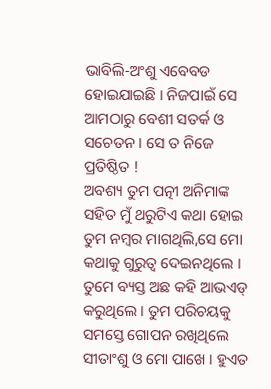ଭାବିଲି-ଅଂଶୁ ଏବେବଡ ହୋଇଯାଇଛି । ନିଜପାଇଁ ସେ ଆମଠାରୁ ବେଶୀ ସତର୍କ ଓ ସଚେତନ । ସେ ତ ନିଜେ ପ୍ରତିଷ୍ଠିତ !
ଅବଶ୍ୟ ତୁମ ପତ୍ନୀ ଅନିମାଙ୍କ ସହିତ ମୁଁ ଥରୁଟିଏ କଥା ହୋଇ ତୁମ ନମ୍ବର ମାଗଥିଲି,ସେ ମୋ କଥାକୁ ଗୁରୁତ୍ୱ ଦେଇନଥିଲେ । ତୁମେ ବ୍ୟସ୍ତ ଅଛ କହି ଆଭଏଡ୍ କରୁଥିଲେ । ତୁମ ପରିଚୟକୁ ସମସ୍ତେ ଗୋପନ ରଖିଥିଲେ ସୀତାଂଶୁ ଓ ମୋ ପାଖେ । ହୁଏତ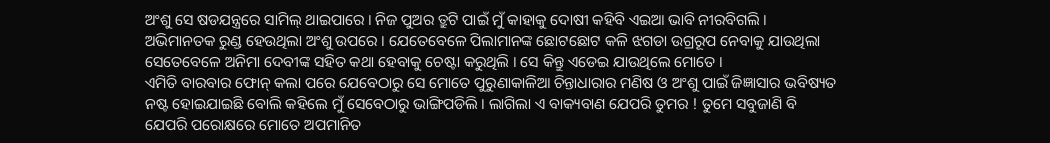ଅଂଶୁ ସେ ଷଡଯନ୍ତ୍ରରେ ସାମିଲ୍ ଥାଇପାରେ । ନିଜ ପୁଅର ତ୍ରୁଟି ପାଇଁ ମୁଁ କାହାକୁ ଦୋଷୀ କହିବି ଏଇଆ ଭାବି ନୀରବିଗଲି । ଅଭିମାନତକ ରୁଣ୍ଡ ହେଉଥିଲା ଅଂଶୁ ଉପରେ । ଯେତେବେଳେ ପିଲାମାନଙ୍କ ଛୋଟଛୋଟ କଳି ଝଗଡା ଉଗ୍ରରୂପ ନେବାକୁ ଯାଉଥିଲା ସେତେବେଳେ ଅନିମା ଦେବୀଙ୍କ ସହିତ କଥା ହେବାକୁ ଚେଷ୍ଟା କରୁଥିଲି । ସେ କିନ୍ତୁ ଏଡେଇ ଯାଉଥିଲେ ମୋତେ ।
ଏମିତି ବାରବାର ଫୋନ୍ କଲା ପରେ ଯେବେଠାରୁ ସେ ମୋତେ ପୁରୁଣାକାଳିଆ ଚିନ୍ତାଧାରାର ମଣିଷ ଓ ଅଂଶୁ ପାଇଁ ଜିଜ୍ଞାସାର ଭବିଷ୍ୟତ ନଷ୍ଟ ହୋଇଯାଇଛି ବୋଲି କହିଲେ ମୁଁ ସେବେଠାରୁ ଭାଙ୍ଗିପଡିଲି । ଲାଗିଲା ଏ ବାକ୍ୟବାଣ ଯେପରି ତୁମର ! ତୁମେ ସବୁଜାଣି ବି ଯେପରି ପରୋକ୍ଷରେ ମୋତେ ଅପମାନିତ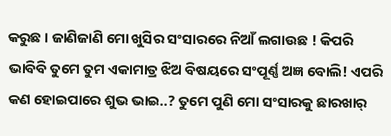କରୁଛ । ଜାଣିଜାଣି ମୋ ଖୁସିର ସଂସାରରେ ନିଆଁ ଲଗାଉଛ ! କିପରି ଭାବିବି ତୁମେ ତୁମ ଏକାମାତ୍ର ଝିଅ ବିଷୟରେ ସଂପୂର୍ଣ୍ଣ ଅଜ୍ଞ ବୋଲି! ଏପରି କଣ ହୋଇପାରେ ଶୁଭ ଭାଇ..? ତୁମେ ପୁଣି ମୋ ସଂସାରକୁ ଛାରଖାର୍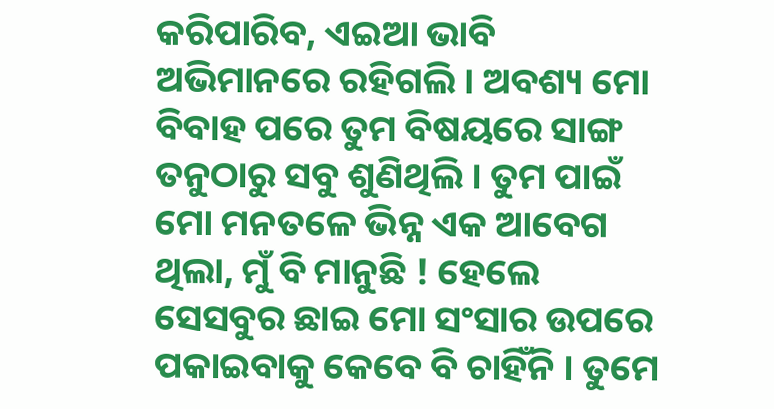କରିପାରିବ, ଏଇଆ ଭାବି ଅଭିମାନରେ ରହିଗଲି । ଅବଶ୍ୟ ମୋ ବିବାହ ପରେ ତୁମ ବିଷୟରେ ସାଙ୍ଗ ତନୁଠାରୁ ସବୁ ଶୁଣିଥିଲି । ତୁମ ପାଇଁ ମୋ ମନତଳେ ଭିନ୍ନ ଏକ ଆବେଗ ଥିଲା, ମୁଁ ବି ମାନୁଛି ! ହେଲେ ସେସବୁର ଛାଇ ମୋ ସଂସାର ଉପରେ ପକାଇବାକୁ କେବେ ବି ଚାହିଁନି । ତୁମେ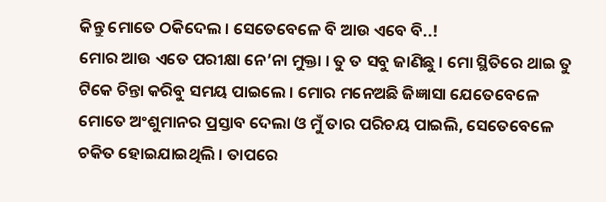କିନ୍ତୁ ମୋତେ ଠକିଦେଲ । ସେତେବେଳେ ବି ଆଉ ଏବେ ବି..!
ମୋର ଆଉ ଏତେ ପରୀକ୍ଷା ନେ’ନା ମୁକ୍ତା । ତୁ ତ ସବୁ ଜାଣିଛୁ । ମୋ ସ୍ଥିତିରେ ଥାଇ ତୁ ଟିକେ ଚିନ୍ତା କରିବୁ ସମୟ ପାଇଲେ । ମୋର ମନେଅଛି ଜିଜ୍ଞାସା ଯେତେବେଳେ ମୋତେ ଅଂଶୁମାନର ପ୍ରସ୍ତାବ ଦେଲା ଓ ମୁଁ ତାର ପରିଚୟ ପାଇଲି, ସେତେବେଳେ ଚକିତ ହୋଇଯାଇଥିଲି । ତାପରେ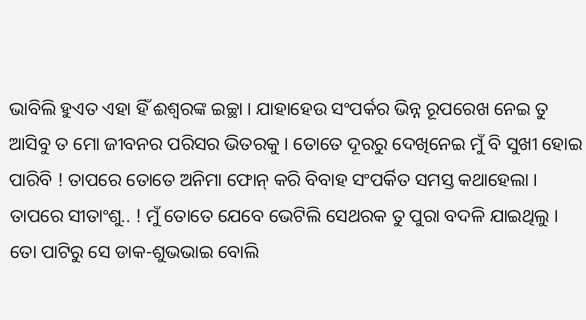ଭାବିଲି ହୁଏତ ଏହା ହିଁ ଈଶ୍ୱରଙ୍କ ଇଚ୍ଛା । ଯାହାହେଉ ସଂପର୍କର ଭିନ୍ନ ରୂପରେଖ ନେଇ ତୁ ଆସିବୁ ତ ମୋ ଜୀବନର ପରିସର ଭିତରକୁ । ତୋତେ ଦୂରରୁ ଦେଖିନେଇ ମୁଁ ବି ସୁଖୀ ହୋଇ ପାରିବି ! ତାପରେ ତୋତେ ଅନିମା ଫୋନ୍ କରି ବିବାହ ସଂପର୍କିତ ସମସ୍ତ କଥାହେଲା । ତାପରେ ସୀତାଂଶୁ.. ! ମୁଁ ତୋତେ ଯେବେ ଭେଟିଲି ସେଥରକ ତୁ ପୁରା ବଦଳି ଯାଇଥିଲୁ । ତୋ ପାଟିରୁ ସେ ଡାକ-ଶୁଭଭାଇ ବୋଲି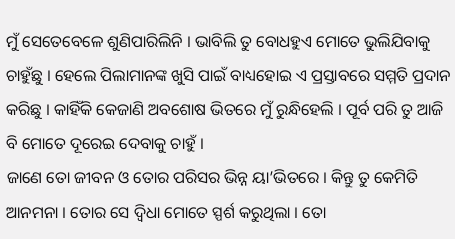ମୁଁ ସେତେବେଳେ ଶୁଣିପାରିଲିନି । ଭାବିଲି ତୁ ବୋଧହୁଏ ମୋତେ ଭୁଲିଯିବାକୁ ଚାହୁଁଛୁ । ହେଲେ ପିଲାମାନଙ୍କ ଖୁସି ପାଇଁ ବାଧ୍ୟହୋଇ ଏ ପ୍ରସ୍ତାବରେ ସମ୍ମତି ପ୍ରଦାନ କରିଛୁ । କାହିଁକି କେଜାଣି ଅବଶୋଷ ଭିତରେ ମୁଁ ରୁନ୍ଧିହେଲି । ପୂର୍ବ ପରି ତୁ ଆଜି ବି ମୋତେ ଦୂରେଇ ଦେବାକୁ ଚାହୁଁ ।
ଜାଣେ ତୋ ଜୀବନ ଓ ତୋର ପରିସର ଭିନ୍ନ ୟା’ଭିତରେ । କିନ୍ତୁ ତୁ କେମିତି ଆନମନା । ତୋର ସେ ଦ୍ୱିଧା ମୋତେ ସ୍ପର୍ଶ କରୁଥିଲା । ତୋ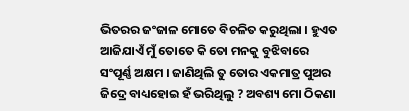ଭିତରର ଜଂଜାଳ ମୋତେ ବିଚଳିତ କରୁଥିଲା । ହୁଏତ ଆଜିଯାଏଁ ମୁଁ ତୋତେ କି ତୋ ମନକୁ ବୁଝିବାରେ ସଂପୂର୍ଣ୍ଣ ଅକ୍ଷମ । ଜାଣିଥିଲି ତୁ ତୋର ଏକମାତ୍ର ପୁଅର ଜିଦ୍ରେ ବାଧ୍ୟହୋଇ ହଁ ଭରିଥିଲୁ ? ଅବଶ୍ୟ ମୋ ଠିକଣା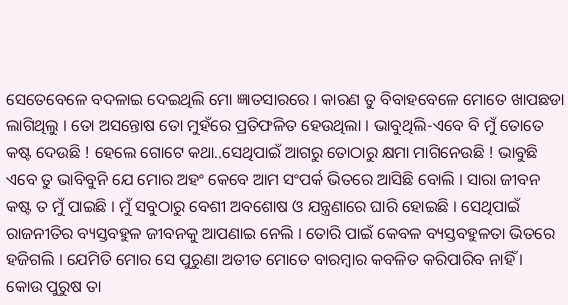ସେତେବେଳେ ବଦଳାଇ ଦେଇଥିଲି ମୋ ଜ୍ଞାତସାରରେ । କାରଣ ତୁ ବିବାହବେଳେ ମୋତେ ଖାପଛଡା ଲାଗିଥିଲୁ । ତୋ ଅସନ୍ତୋଷ ତୋ ମୁହଁରେ ପ୍ରତିଫଳିତ ହେଉଥିଲା । ଭାବୁଥିଲି-ଏବେ ବି ମୁଁ ତୋତେ କଷ୍ଟ ଦେଉଛି ! ହେଲେ ଗୋଟେ କଥା..ସେଥିପାଇଁ ଆଗରୁ ତୋଠାରୁ କ୍ଷମା ମାଗିନେଉଛି ! ଭାବୁଛି ଏବେ ତୁ ଭାବିବୁନି ଯେ ମୋର ଅହଂ କେବେ ଆମ ସଂପର୍କ ଭିତରେ ଆସିଛି ବୋଲି । ସାରା ଜୀବନ କଷ୍ଟ ତ ମୁଁ ପାଇଛି । ମୁଁ ସବୁଠାରୁ ବେଶୀ ଅବଶୋଷ ଓ ଯନ୍ତ୍ରଣାରେ ଘାରି ହୋଇଛି । ସେଥିପାଇଁ ରାଜନୀତିର ବ୍ୟସ୍ତବହୁଳ ଜୀବନକୁ ଆପଣାଇ ନେଲି । ତୋରି ପାଇଁ କେବଳ ବ୍ୟସ୍ତବହୁଳତା ଭିତରେ ହଜିଗଲି । ଯେମିତି ମୋର ସେ ପୁରୁଣା ଅତୀତ ମୋତେ ବାରମ୍ବାର କବଳିତ କରିପାରିବ ନାହିଁ ।
କୋଉ ପୁରୁଷ ତା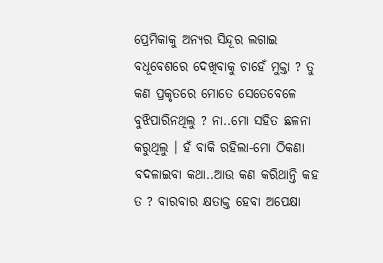ପ୍ରେମିକାକୁ ଅନ୍ୟର ସିନ୍ଦୂର ଲଗାଇ ବଧୂବେଶରେ ଦେଖିବାକୁ ଚାହେଁ ମୁକ୍ତା ? ତୁ କଣ ପ୍ରକୃତରେ ମୋତେ ସେତେବେଳେ ବୁଝିପାରିନଥିଲୁ ? ନା..ମୋ ସହିତ ଛଳନା କରୁଥିଲୁ । ହଁ ବାକି ରହିଲା-ମୋ ଠିକଣା ବଦଳାଇବା କଥା..ଆଉ କଣ କରିଥାନ୍ତି କହ ତ ? ବାରବାର କ୍ଷତାକ୍ତ ହେବା ଅପେକ୍ଷା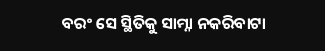ବରଂ ସେ ସ୍ଥିତିକୁ ସାମ୍ନା ନକରିବାଟା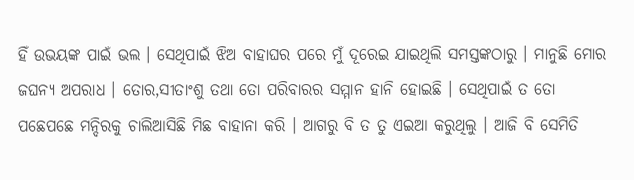ହିଁ ଉଭୟଙ୍କ ପାଇଁ ଭଲ । ସେଥିପାଇଁ ଝିଅ ବାହାଘର ପରେ ମୁଁ ଦୂରେଇ ଯାଇଥିଲି ସମସ୍ତଙ୍କଠାରୁ । ମାନୁଛି ମୋର ଜଘନ୍ୟ ଅପରାଧ । ତୋର,ସୀତାଂଶୁ ତଥା ତୋ ପରିବାରର ସମ୍ମାନ ହାନି ହୋଇଛି । ସେଥିପାଇଁ ତ ତୋ ପଛେପଛେ ମନ୍ଦିରକୁ ଚାଲିଆସିଛି ମିଛ ବାହାନା କରି । ଆଗରୁ ବି ତ ତୁ ଏଇଆ କରୁଥିଲୁ । ଆଜି ବି ସେମିତି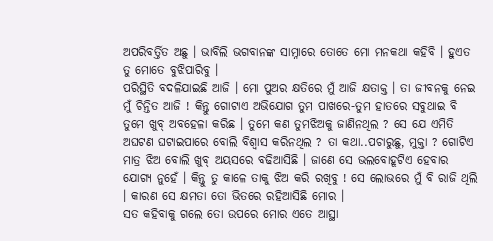ଅପରିବର୍ତ୍ତିତ ଅଛୁ । ଭାବିଲି ଭଗବାନଙ୍କ ସାମ୍ନାରେ ତୋତେ ମୋ ମନକଥା କହିବି । ହୁଏତ ତୁ ମୋତେ ବୁଝିପାରିବୁ ।
ପରିସ୍ଥିତି ବଦଳିଯାଇଛି ଆଜି । ମୋ ପୁଅର କ୍ଷତିରେ ମୁଁ ଆଜି କ୍ଷତାକ୍ତ । ତା ଜୀବନକୁ ନେଇ ମୁଁ ଚିନ୍ତିତ ଆଜି ! କିନ୍ତୁ ଗୋଟାଏ ଅଭିଯୋଗ ତୁମ ପାଖରେ-ତୁମ ହାତରେ ସବୁଥାଇ ବି ତୁମେ ଖୁବ୍ ଅବହେଳା କରିଛ । ତୁମେ କଣ ତୁମଝିଅକୁ ଜାଣିନଥିଲ ? ସେ ଯେ ଏମିତି ଅଘଟଣ ଘଟାଇପାରେ ବୋଲି ବିଶ୍ୱାସ କରିନଥିଲ ? ତା କଥା..ପଚାରୁଛୁ, ମୁକ୍ତା ? ଗୋଟିଏ ମାତ୍ର ଝିଅ ବୋଲି ଖୁବ୍ ଅୟସରେ ବଢିଆସିଛି । ଜାଣେ ସେ ଭଲବୋହୂଟିଏ ହେବାର ଯୋଗ୍ୟ ନୁହେଁ । କିନ୍ତୁ ତୁ କାଳେ ତାକୁ ଝିଅ କରି ରଖିବୁ ! ସେ ଲୋଭରେ ମୁଁ ବି ରାଜି ଥିଲି । କାରଣ ସେ କ୍ଷମତା ତୋ ଭିତରେ ରହିଆସିଛି ମୋର ।
ସତ କହିବାକୁ ଗଲେ ତୋ ଉପରେ ମୋର ଏତେ ଆସ୍ଥା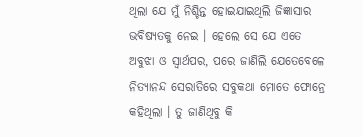ଥିଲା ଯେ ମୁଁ ନିଶ୍ଚିନ୍ତ ହୋଇଯାଇଥିଲି ଜିଜ୍ଞାସାର ଭବିଷ୍ୟତକୁ ନେଇ । ହେଲେ ସେ ଯେ ଏତେ ଅବୁଝା ଓ ସ୍ୱାର୍ଥପର, ପରେ ଜାଣିଲି ଯେତେବେଳେ ନିତ୍ୟାନନ୍ଦ ସେରାତିରେ ସବୁକଥା ମୋତେ ଫୋନ୍ରେ କହିଥିଲା । ତୁ ଜାଣିଥିବୁ କି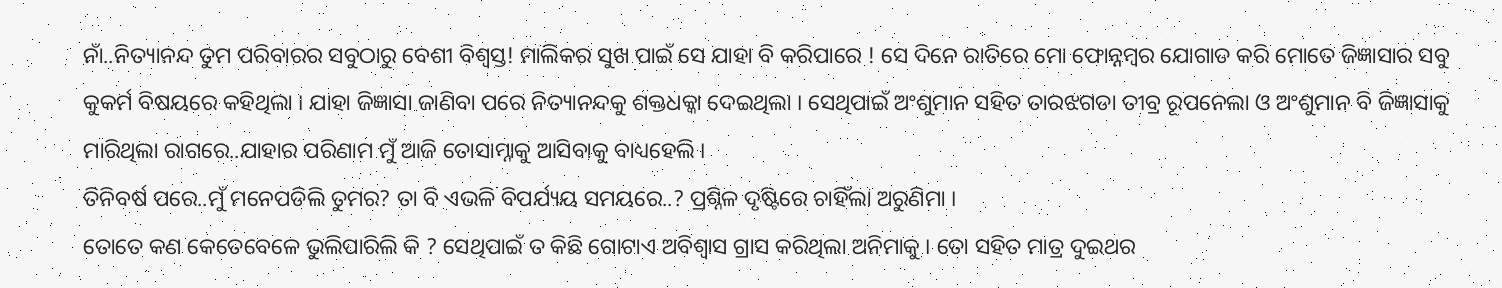ନାଁ..ନିତ୍ୟାନନ୍ଦ ତୁମ ପରିବାରର ସବୁଠାରୁ ବେଶୀ ବିଶ୍ୱସ୍ତ! ମାଲିକର ସୁଖ ପାଇଁ ସେ ଯାହା ବି କରିପାରେ ! ସେ ଦିନେ ରାତିରେ ମୋ ଫୋନ୍ନମ୍ବର ଯୋଗାଡ କରି ମୋତେ ଜିଜ୍ଞାସାର ସବୁ କୁକର୍ମ ବିଷୟରେ କହିଥିଲା । ଯାହା ଜିଜ୍ଞାସା ଜାଣିବା ପରେ ନିତ୍ୟାନନ୍ଦକୁ ଶକ୍ତଧକ୍କା ଦେଇଥିଲା । ସେଥିପାଇଁ ଅଂଶୁମାନ ସହିତ ତାରଝଗଡା ତୀବ୍ର ରୂପନେଲା ଓ ଅଂଶୁମାନ ବି ଜିଜ୍ଞାସାକୁ ମାରିଥିଲା ରାଗରେ..ଯାହାର ପରିଣାମ ମୁଁ ଆଜି ତୋସାମ୍ନାକୁ ଆସିବାକୁ ବାଧ୍ୟହେଲି ।
ତିନିବର୍ଷ ପରେ..ମୁଁ ମନେପଡିଲି ତୁମର? ତା ବି ଏଭଳି ବିପର୍ଯ୍ୟୟ ସମୟରେ..? ପ୍ରଶ୍ନିଳ ଦୃଷ୍ଟିରେ ଚାହିଁଲା ଅରୁଣିମା ।
ତୋତେ କଣ କେତେବେଳେ ଭୁଲିପାରିଲି କି ? ସେଥିପାଇଁ ତ କିଛି ଗୋଟାଏ ଅବିଶ୍ୱାସ ଗ୍ରାସ କରିଥିଲା ଅନିମାକୁ । ତୋ ସହିତ ମାତ୍ର ଦୁଇଥର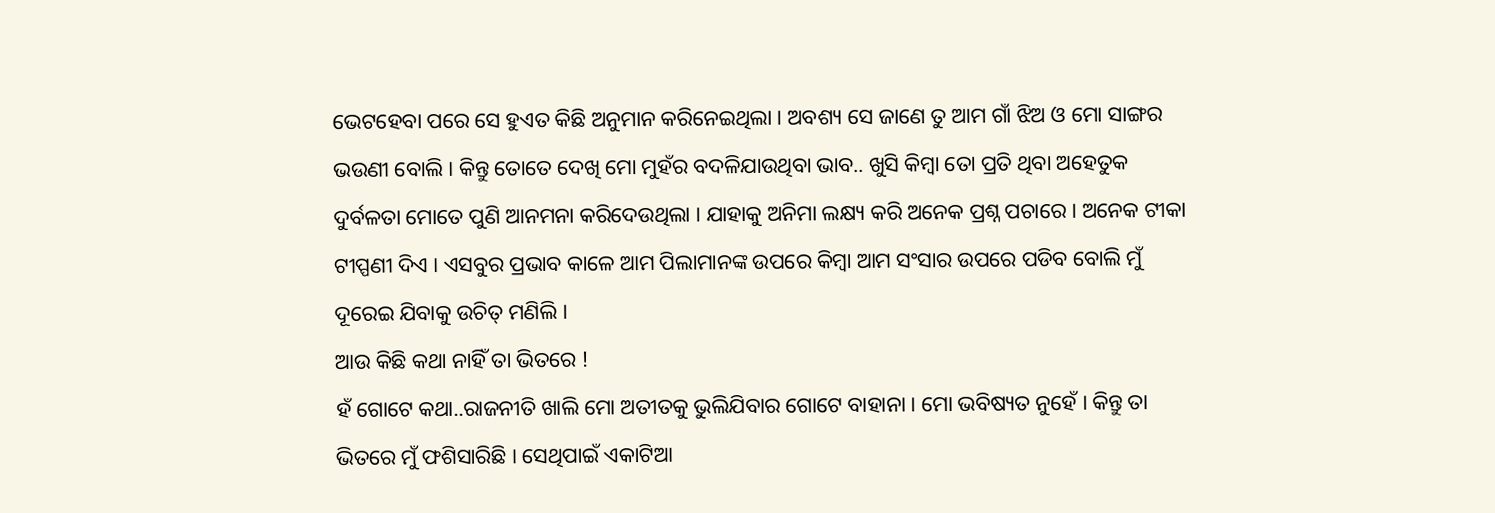ଭେଟହେବା ପରେ ସେ ହୁଏତ କିଛି ଅନୁମାନ କରିନେଇଥିଲା । ଅବଶ୍ୟ ସେ ଜାଣେ ତୁ ଆମ ଗାଁ ଝିଅ ଓ ମୋ ସାଙ୍ଗର ଭଉଣୀ ବୋଲି । କିନ୍ତୁ ତୋତେ ଦେଖି ମୋ ମୁହଁର ବଦଳିଯାଉଥିବା ଭାବ.. ଖୁସି କିମ୍ବା ତୋ ପ୍ରତି ଥିବା ଅହେତୁକ ଦୁର୍ବଳତା ମୋତେ ପୁଣି ଆନମନା କରିଦେଉଥିଲା । ଯାହାକୁ ଅନିମା ଲକ୍ଷ୍ୟ କରି ଅନେକ ପ୍ରଶ୍ନ ପଚାରେ । ଅନେକ ଟୀକା ଟୀପ୍ପଣୀ ଦିଏ । ଏସବୁର ପ୍ରଭାବ କାଳେ ଆମ ପିଲାମାନଙ୍କ ଉପରେ କିମ୍ବା ଆମ ସଂସାର ଉପରେ ପଡିବ ବୋଲି ମୁଁ ଦୂରେଇ ଯିବାକୁ ଉଚିତ୍ ମଣିଲି ।
ଆଉ କିଛି କଥା ନାହିଁ ତା ଭିତରେ !
ହଁ ଗୋଟେ କଥା..ରାଜନୀତି ଖାଲି ମୋ ଅତୀତକୁ ଭୁଲିଯିବାର ଗୋଟେ ବାହାନା । ମୋ ଭବିଷ୍ୟତ ନୁହେଁ । କିନ୍ତୁ ତା ଭିତରେ ମୁଁ ଫଶିସାରିଛି । ସେଥିପାଇଁ ଏକାଟିଆ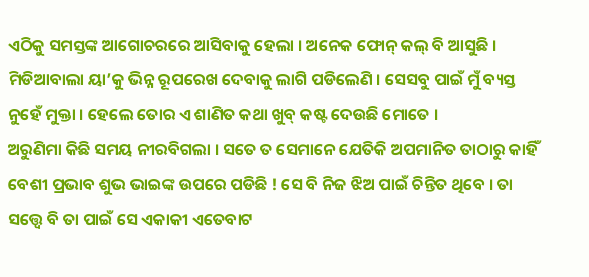ଏଠିକୁ ସମସ୍ତଙ୍କ ଆଗୋଚରରେ ଆସିବାକୁ ହେଲା । ଅନେକ ଫୋନ୍ କଲ୍ ବି ଆସୁଛି । ମିଡିଆବାଲା ୟା’କୁ ଭିନ୍ନ ରୂପରେଖ ଦେବାକୁ ଲାଗି ପଡିଲେଣି । ସେସବୁ ପାଇଁ ମୁଁ ବ୍ୟସ୍ତ ନୁହେଁ ମୁକ୍ତା । ହେଲେ ତୋର ଏ ଶାଣିତ କଥା ଖୁବ୍ କଷ୍ଟ ଦେଉଛି ମୋତେ ।
ଅରୁଣିମା କିଛି ସମୟ ନୀରବିଗଲା । ସତେ ତ ସେମାନେ ଯେତିକି ଅପମାନିତ ତାଠାରୁ କାହିଁ ବେଶୀ ପ୍ରଭାବ ଶୁଭ ଭାଇଙ୍କ ଉପରେ ପଡିଛି ! ସେ ବି ନିଜ ଝିଅ ପାଇଁ ଚିନ୍ତିତ ଥିବେ । ତା ସତ୍ତ୍ୱେ ବି ତା ପାଇଁ ସେ ଏକାକୀ ଏତେବାଟ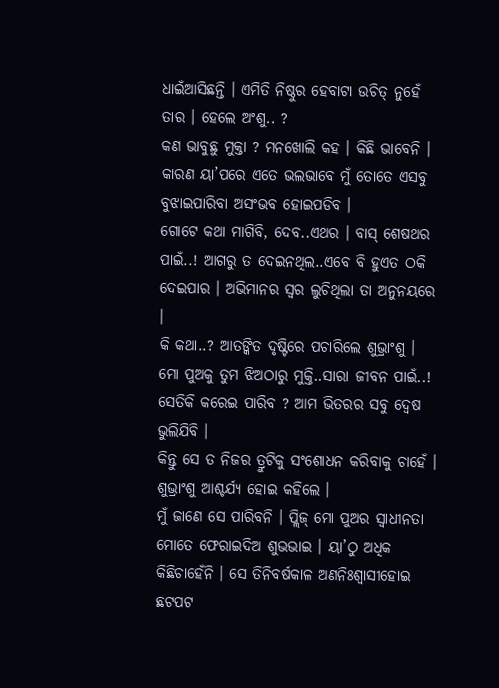ଧାଇଁଆସିଛନ୍ତି । ଏମିତି ନିଷ୍ଠୁର ହେବାଟା ଉଚିତ୍ ନୁହେଁ ତାର । ହେଲେ ଅଂଶୁ.. ?
କଣ ଭାବୁଛୁ ମୁକ୍ତା ? ମନଖୋଲି କହ । କିଛି ଭାବେନି । କାରଣ ୟା’ପରେ ଏତେ ଭଲଭାବେ ମୁଁ ତୋତେ ଏସବୁ ବୁଝାଇପାରିବା ଅସଂଭବ ହୋଇପଡିବ ।
ଗୋଟେ କଥା ମାଗିବି, ଦେବ..ଏଥର । ବାସ୍ ଶେଷଥର ପାଇଁ..! ଆଗରୁ ତ ଦେଇନଥିଲ..ଏବେ ବି ହୁଏତ ଠକି ଦେଇପାର । ଅଭିମାନର ସ୍ୱର ଲୁଚିଥିଲା ତା ଅନୁନୟରେ ।
କି କଥା..? ଆତଙ୍କିତ ଦୃଷ୍ଟିରେ ପଚାରିଲେ ଶୁଭ୍ରାଂଶୁ ।
ମୋ ପୁଅକୁ ତୁମ ଝିଅଠାରୁ ମୁକ୍ତି..ସାରା ଜୀବନ ପାଇଁ..! ସେତିକି କରେଇ ପାରିବ ? ଆମ ଭିତରର ସବୁ ଦ୍ୱେଷ ଭୁଲିଯିବି ।
କିନ୍ତୁ ସେ ତ ନିଜର ତ୍ରୁଟିକୁ ସଂଶୋଧନ କରିବାକୁ ଚାହେଁ । ଶୁଭ୍ରାଂଶୁ ଆଶ୍ଚର୍ଯ୍ୟ ହୋଇ କହିଲେ ।
ମୁଁ ଜାଣେ ସେ ପାରିବନି । ପ୍ଲିଜ୍ ମୋ ପୁଅର ସ୍ୱାଧୀନତା ମୋତେ ଫେରାଇଦିଅ ଶୁଭଭାଇ । ୟା’ଠୁ ଅଧିକ କିଛିଚାହେଁନି । ସେ ତିନିବର୍ଷକାଳ ଅଣନିଃଶ୍ୱାସୀହୋଇ ଛଟପଟ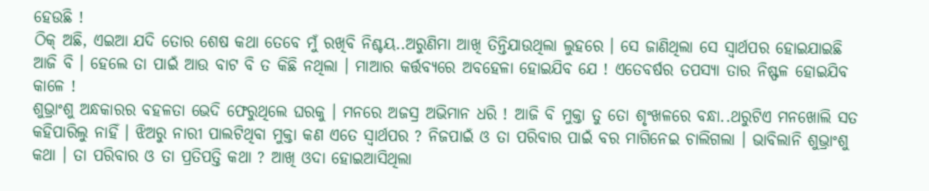ହେଉଛି !
ଠିକ୍ ଅଛି, ଏଇଆ ଯଦି ତୋର ଶେଷ କଥା ତେବେ ମୁଁ ରଖିବି ନିଶ୍ଚୟ..ଅରୁଣିମା ଆଖି ତିନ୍ତିଯାଉଥିଲା ଲୁହରେ । ସେ ଜାଣିଥିଲା ସେ ସ୍ୱାର୍ଥପର ହୋଇଯାଇଛି ଆଜି ବି । ହେଲେ ତା ପାଇଁ ଆଉ ବାଟ ବି ତ କିଛି ନଥିଲା । ମାଆର କର୍ତ୍ତବ୍ୟରେ ଅବହେଳା ହୋଇଯିବ ଯେ ! ଏତେବର୍ଷର ତପସ୍ୟା ତାର ନିଷ୍ଫଳ ହୋଇଯିବ କାଳେ !
ଶୁଭ୍ରାଂଶୁ ଅନ୍ଧକାରର ବହଳତା ଭେଦି ଫେରୁଥିଲେ ଘରକୁ । ମନରେ ଅଜସ୍ର ଅଭିମାନ ଧରି ! ଆଜି ବି ମୁକ୍ତା ତୁ ତୋ ଶୃଂଖଳରେ ବନ୍ଧା..ଥରୁଟିଏ ମନଖୋଲି ସତ କହିପାରିଲୁ ନାହିଁ । ଝିଅରୁ ନାରୀ ପାଲଟିଥିବା ମୁକ୍ତା କଣ ଏତେ ସ୍ୱାର୍ଥପର ? ନିଜପାଇଁ ଓ ତା ପରିବାର ପାଇଁ ବର ମାଗିନେଇ ଚାଲିଗଲା । ଭାବିଲାନି ଶୁଭ୍ରାଂଶୁ କଥା । ତା ପରିବାର ଓ ତା ପ୍ରତିପତ୍ତି କଥା ? ଆଖି ଓଦା ହୋଇଆସିଥିଲା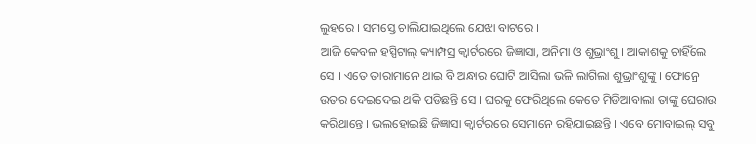ଲୁହରେ । ସମସ୍ତେ ଚାଲିଯାଇଥିଲେ ଯେଝା ବାଟରେ ।
ଆଜି କେବଳ ହସ୍ପିଟାଲ୍ କ୍ୟାମ୍ପସ୍ର କ୍ୱାର୍ଟରରେ ଜିଜ୍ଞାସା, ଅନିମା ଓ ଶୁଭ୍ରାଂଶୁ । ଆକାଶକୁ ଚାହିଁଲେ ସେ । ଏତେ ତାରାମାନେ ଥାଇ ବି ଅନ୍ଧାର ଘୋଟି ଆସିଲା ଭଳି ଲାଗିଲା ଶୁଭ୍ରାଂଶୁଙ୍କୁ । ଫୋନ୍ରେ ଉତର ଦେଇଦେଇ ଥକି ପଡିଛନ୍ତି ସେ । ଘରକୁ ଫେରିଥିଲେ କେତେ ମିଡିଆବାଲା ତାଙ୍କୁ ଘେରାଉ କରିଥାନ୍ତେ । ଭଲହୋଇଛି ଜିଜ୍ଞାସା କ୍ୱାର୍ଟରରେ ସେମାନେ ରହିଯାଇଛନ୍ତି । ଏବେ ମୋବାଇଲ୍ ସବୁ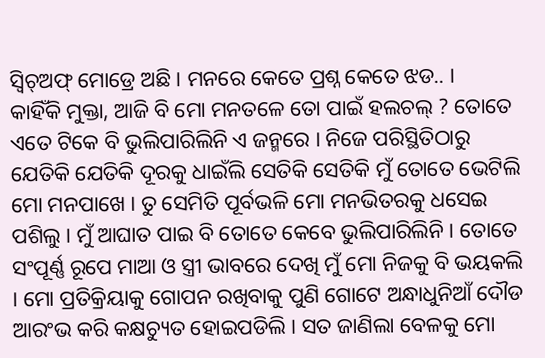ସ୍ୱିଚ୍ଅଫ୍ ମୋଡ୍ରେ ଅଛି । ମନରେ କେତେ ପ୍ରଶ୍ନ କେତେ ଝଡ.. ।
କାହିଁକି ମୁକ୍ତା, ଆଜି ବି ମୋ ମନତଳେ ତୋ ପାଇଁ ହଲଚଲ୍ ? ତୋତେ ଏତେ ଟିକେ ବି ଭୁଲିପାରିଲିନି ଏ ଜନ୍ମରେ । ନିଜେ ପରିସ୍ଥିତିଠାରୁ ଯେତିକି ଯେତିକି ଦୂରକୁ ଧାଇଁଲି ସେତିକି ସେତିକି ମୁଁ ତୋତେ ଭେଟିଲି ମୋ ମନପାଖେ । ତୁ ସେମିତି ପୂର୍ବଭଳି ମୋ ମନଭିତରକୁ ଧସେଇ ପଶିଲୁ । ମୁଁ ଆଘାତ ପାଇ ବି ତୋତେ କେବେ ଭୁଲିପାରିଲିନି । ତୋତେ ସଂପୂର୍ଣ୍ଣ ରୂପେ ମାଆ ଓ ସ୍ତ୍ରୀ ଭାବରେ ଦେଖି ମୁଁ ମୋ ନିଜକୁ ବି ଭୟକଲି । ମୋ ପ୍ରତିକ୍ରିୟାକୁ ଗୋପନ ରଖିବାକୁ ପୁଣି ଗୋଟେ ଅନ୍ଧାଧୁନିଆଁ ଦୌଡ ଆରଂଭ କରି କକ୍ଷଚ୍ୟୁତ ହୋଇପଡିଲି । ସତ ଜାଣିଲା ବେଳକୁ ମୋ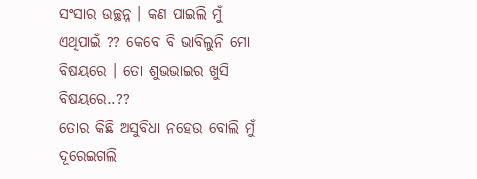ସଂସାର ଉଚ୍ଛନ୍ନ । କଣ ପାଇଲି ମୁଁ ଏଥିପାଇଁ ?? କେବେ ବି ଭାବିଲୁନି ମୋ ବିଷୟରେ । ତୋ ଶୁଭଭାଇର ଖୁସି ବିଷୟରେ..??
ତୋର କିଛି ଅସୁବିଧା ନହେଉ ବୋଲି ମୁଁ ଦୂରେଇଗଲି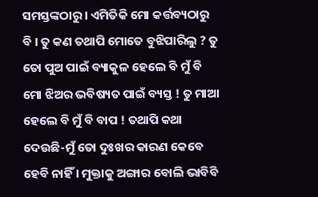ସମସ୍ତଙ୍କଠାରୁ । ଏମିତିକି ମୋ କର୍ତ୍ତବ୍ୟଠାରୁ ବି । ତୁ କଣ ତଥାପି ମୋତେ ବୁଝିପାରିଲୁ ? ତୁ ତୋ ପୁଅ ପାଇଁ ବ୍ୟାକୁଳ ହେଲେ ବି ମୁଁ ବି ମୋ ଝିଅର ଭବିଷ୍ୟତ ପାଇଁ ବ୍ୟସ୍ତ ! ତୁ ମାଆ ହେଲେ ବି ମୁଁ ବି ବାପ ! ତଥାପି କଥା ଦେଉଛି-ମୁଁ ତୋ ଦୁଃଖର କାରଣ କେବେ ହେବି ନାହିଁ । ମୁକ୍ତାକୁ ଅଙ୍ଗାର ବୋଲି ଭାବିବି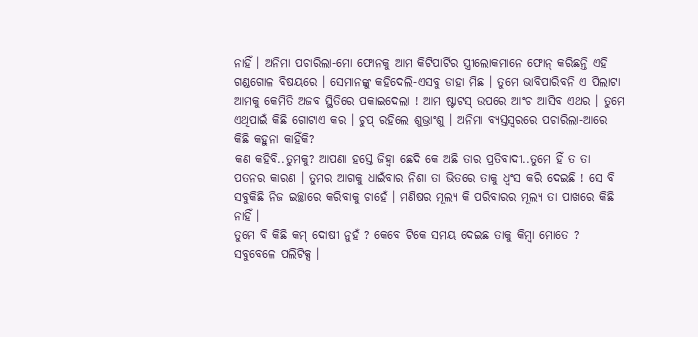ନାହିଁ । ଅନିମା ପଚାରିଲା-ମୋ ଫୋନକୁ ଆମ କିଟିପାର୍ଟିର ସ୍ତ୍ରୀଲୋକମାନେ ଫୋନ୍ କରିଛନ୍ତି ଏହି ଗଣ୍ଡଗୋଳ ବିଷୟରେ । ସେମାନଙ୍କୁ କହିଦେଲି-ଏସବୁ ଡାହା ମିଛ । ତୁମେ ଭାବିପାରିବନି ଏ ପିଲାଟା ଆମକୁ କେମିତି ଅଜବ ସ୍ଥିତିରେ ପକାଇଦେଲା ! ଆମ ଷ୍ଟାଟସ୍ ଉପରେ ଆଂଚ ଆସିବ ଏଥର । ତୁମେ ଏଥିପାଇଁ କିଛି ଗୋଟାଏ କର । ଚୁପ୍ ରହିଲେ ଶୁଭ୍ରାଂଶୁ । ଅନିମା ବ୍ୟସ୍ତସ୍ୱରରେ ପଚାରିଲା-ଆରେ କିଛି କହୁନା କାହିଁକି?
କଣ କହିବି..ତୁମକୁ? ଆପଣା ହସ୍ତେ ଜିହ୍ୱା ଛେଦି କେ ଅଛି ତାର ପ୍ରତିବାଦୀ..ତୁମେ ହିଁ ତ ତା ପତନର କାରଣ । ତୁମର ଆଗକୁ ଧାଇଁବାର ନିଶା ତା ଭିତରେ ତାକୁ ଧ୍ୱଂସ କରି ଦେଇଛି ! ସେ ବି ସବୁକିଛି ନିଜ ଇଚ୍ଛାରେ କରିବାକୁ ଚାହେଁ । ମଣିଷର ମୂଲ୍ୟ କି ପରିବାରର ମୂଲ୍ୟ ତା ପାଖରେ କିଛି ନାହିଁ ।
ତୁମେ ବି କିଛି କମ୍ ଦୋଷୀ ନୁହଁ ? କେବେ ଟିକେ ସମୟ ଦେଇଛ ତାକୁ କିମ୍ବା ମୋତେ ? ସବୁବେଳେ ପଲିଟିକ୍ସ ।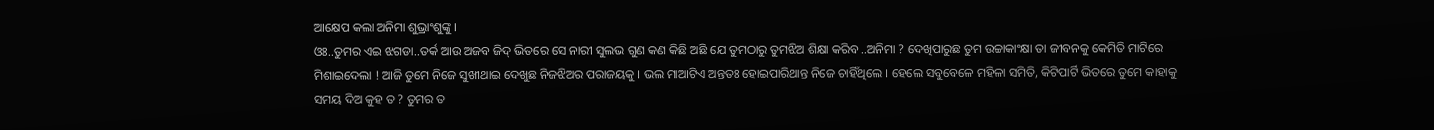ଆକ୍ଷେପ କଲା ଅନିମା ଶୁଭ୍ରାଂଶୁଙ୍କୁ ।
ଓଃ..ତୁମର ଏଇ ଝଗଡା..ତର୍କ ଆଉ ଅଜବ ଜିଦ୍ ଭିତରେ ସେ ନାରୀ ସୁଲଭ ଗୁଣ କଣ କିଛି ଅଛି ଯେ ତୁମଠାରୁ ତୁମଝିଅ ଶିକ୍ଷା କରିବ ..ଅନିମା ? ଦେଖିପାରୁଛ ତୁମ ଉଚ୍ଚାକାଂକ୍ଷା ତା ଜୀବନକୁ କେମିତି ମାଟିରେ ମିଶାଇଦେଲା ! ଆଜି ତୁମେ ନିଜେ ସୁଖୀଥାଇ ଦେଖୁଛ ନିଜଝିଅର ପରାଜୟକୁ । ଭଲ ମାଆଟିଏ ଅନ୍ତତଃ ହୋଇପାରିଥାନ୍ତ ନିଜେ ଚାହିଁଥିଲେ । ହେଲେ ସବୁବେଳେ ମହିଳା ସମିତି, କିଟିପାର୍ଟି ଭିତରେ ତୁମେ କାହାକୁ ସମୟ ଦିଅ କୁହ ତ ? ତୁମର ତ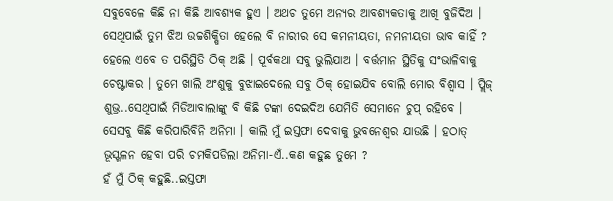ସବୁବେଳେ କିଛି ନା କିଛି ଆବଶ୍ୟକ ହୁଏ । ଅଥଚ ତୁମେ ଅନ୍ୟର ଆବଶ୍ୟକତାକୁ ଆଖି ବୁଜିଦିଅ । ସେଥିପାଇଁ ତୁମ ଝିଅ ଉଚ୍ଚଶିକ୍ଷିତା ହେଲେ ବି ନାରୀର ସେ କମନୀୟତା, ନମନୀୟତା ଭାବ କାହିଁ ?
ହେଲେ ଏବେ ତ ପରିସ୍ଥିତି ଠିକ୍ ଅଛି । ପୂର୍ବକଥା ସବୁ ଭୁଲିଯାଅ । ବର୍ତ୍ତମାନ ସ୍ଥିତିକୁ ସଂଭାଳିବାକୁ ଚେଷ୍ଟାକର । ତୁମେ ଖାଲି ଅଂଶୁକୁ ବୁଝାଇଦେଲେ ସବୁ ଠିକ୍ ହୋଇଯିବ ବୋଲି ମୋର ବିଶ୍ୱାସ । ପ୍ଲିଜ୍ ଶୁଭ୍ର..ସେଥିପାଇଁ ମିଡିଆବାଲାଙ୍କୁ ବି କିଛି ଟଙ୍କା ଦେଇଦିଅ ଯେମିତି ସେମାନେ ଚୁପ୍ ରହିବେ ।
ସେସବୁ କିଛି କରିପାରିବିନି ଅନିମା । କାଲି ମୁଁ ଇସ୍ତଫା ଦେବାକୁ ଭୁବନେଶ୍ୱର ଯାଉଛି । ହଠାତ୍ ଭୂସ୍ଖଳନ ହେବା ପରି ଚମକିପଡିଲା ଅନିମା-ଏଁ..କଣ କହୁଛ ତୁମେ ?
ହଁ ମୁଁ ଠିକ୍ କହୁଛି..ଇସ୍ତଫା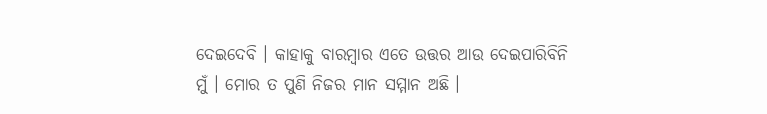ଦେଇଦେବି । କାହାକୁ ବାରମ୍ବାର ଏତେ ଉତ୍ତର ଆଉ ଦେଇପାରିବିନି ମୁଁ । ମୋର ତ ପୁଣି ନିଜର ମାନ ସମ୍ମାନ ଅଛି ।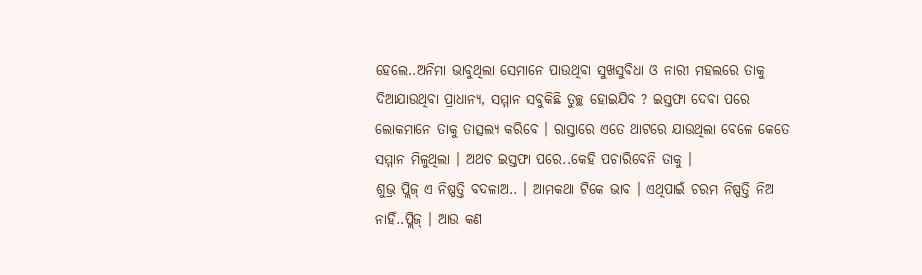ହେଲେ..ଅନିମା ଭାବୁଥିଲା ସେମାନେ ପାଉଥିବା ସୁଖସୁବିଧା ଓ ନାରୀ ମହଲରେ ତାକୁ ଦିଆଯାଉଥିବା ପ୍ରାଧାନ୍ୟ, ସମ୍ମାନ ସବୁକିଛି ତୁଚ୍ଛ ହୋଇଯିବ ? ଇସ୍ତଫା ଦେବା ପରେ ଲୋକମାନେ ତାକୁ ତାତ୍ସଲ୍ୟ କରିବେ । ରାସ୍ତାରେ ଏତେ ଥାଟରେ ଯାଉଥିଲା ବେଳେ କେତେ ସମ୍ମାନ ମିଳୁଥିଲା । ଅଥଚ ଇସ୍ତଫା ପରେ..କେହି ପଚାରିବେନି ତାକୁ ।
ଶୁଭ୍ର ପ୍ଲିଜ୍ ଏ ନିଷ୍ପତ୍ତି ବଦଳାଅ.. । ଆମକଥା ଟିକେ ଭାବ । ଏଥିପାଇଁ ଚରମ ନିଷ୍ପତ୍ତି ନିଅ ନାହିଁ..ପ୍ଲିଜ୍ । ଆଉ କଣ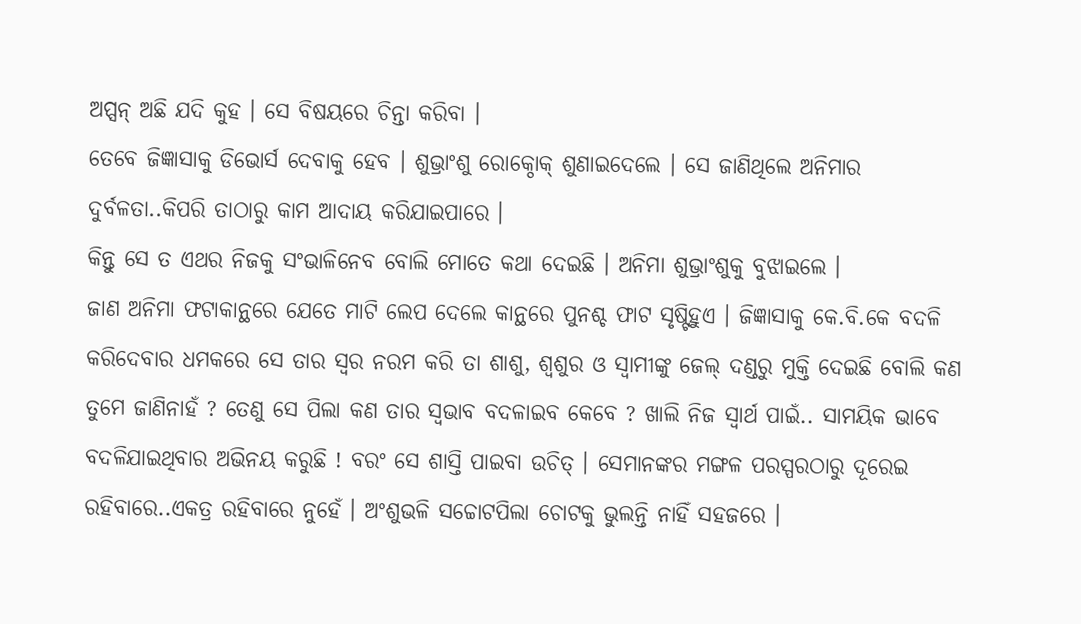ଅପ୍ସନ୍ ଅଛି ଯଦି କୁହ । ସେ ବିଷୟରେ ଚିନ୍ତା କରିବା ।
ତେବେ ଜିଜ୍ଞାସାକୁ ଡିଭୋର୍ସ ଦେବାକୁ ହେବ । ଶୁଭ୍ରାଂଶୁ ରୋକ୍ଠୋକ୍ ଶୁଣାଇଦେଲେ । ସେ ଜାଣିଥିଲେ ଅନିମାର ଦୁର୍ବଳତା..କିପରି ତାଠାରୁ କାମ ଆଦାୟ କରିଯାଇପାରେ ।
କିନ୍ତୁ ସେ ତ ଏଥର ନିଜକୁ ସଂଭାଳିନେବ ବୋଲି ମୋତେ କଥା ଦେଇଛି । ଅନିମା ଶୁଭ୍ରାଂଶୁକୁ ବୁଝାଇଲେ ।
ଜାଣ ଅନିମା ଫଟାକାନ୍ଥରେ ଯେତେ ମାଟି ଲେପ ଦେଲେ କାନ୍ଥରେ ପୁନଶ୍ଚ ଫାଟ ସୃଷ୍ଟିହୁଏ । ଜିଜ୍ଞାସାକୁ କେ.ବି.କେ ବଦଳି କରିଦେବାର ଧମକରେ ସେ ତାର ସ୍ୱର ନରମ କରି ତା ଶାଶୁ, ଶ୍ୱଶୁର ଓ ସ୍ୱାମୀଙ୍କୁ ଜେଲ୍ ଦଣ୍ଡରୁ ମୁକ୍ତି ଦେଇଛି ବୋଲି କଣ ତୁମେ ଜାଣିନାହଁ ? ତେଣୁ ସେ ପିଲା କଣ ତାର ସ୍ୱଭାବ ବଦଳାଇବ କେବେ ? ଖାଲି ନିଜ ସ୍ୱାର୍ଥ ପାଇଁ.. ସାମୟିକ ଭାବେ ବଦଳିଯାଇଥିବାର ଅଭିନୟ କରୁଛି ! ବରଂ ସେ ଶାସ୍ତି ପାଇବା ଉଚିତ୍ । ସେମାନଙ୍କର ମଙ୍ଗଳ ପରସ୍ପରଠାରୁ ଦୂରେଇ ରହିବାରେ..ଏକତ୍ର ରହିବାରେ ନୁହେଁ । ଅଂଶୁଭଳି ସଚ୍ଚୋଟପିଲା ଚୋଟକୁ ଭୁଲନ୍ତି ନାହିଁ ସହଜରେ ।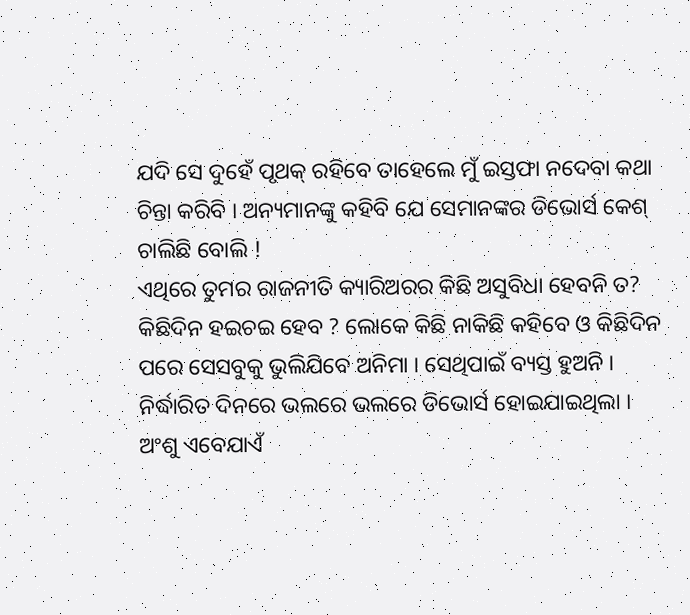ଯଦି ସେ ଦୁହେଁ ପୃଥକ୍ ରହିବେ ତାହେଲେ ମୁଁ ଇସ୍ତଫା ନଦେବା କଥା ଚିନ୍ତା କରିବି । ଅନ୍ୟମାନଙ୍କୁ କହିବି ଯେ ସେମାନଙ୍କର ଡିଭୋର୍ସ କେଶ୍ ଚାଲିଛି ବୋଲି !
ଏଥିରେ ତୁମର ରାଜନୀତି କ୍ୟାରିଅରର କିଛି ଅସୁବିଧା ହେବନି ତ?
କିଛିଦିନ ହଇଚଇ ହେବ ? ଲୋକେ କିଛି ନାକିଛି କହିବେ ଓ କିଛିଦିନ ପରେ ସେସବୁକୁ ଭୁଲିଯିବେ ଅନିମା । ସେଥିପାଇଁ ବ୍ୟସ୍ତ ହୁଅନି ।
ନିର୍ଦ୍ଧାରିତ ଦିନରେ ଭଲରେ ଭଲରେ ଡିଭୋର୍ସ ହୋଇଯାଇଥିଲା । ଅଂଶୁ ଏବେଯାଏଁ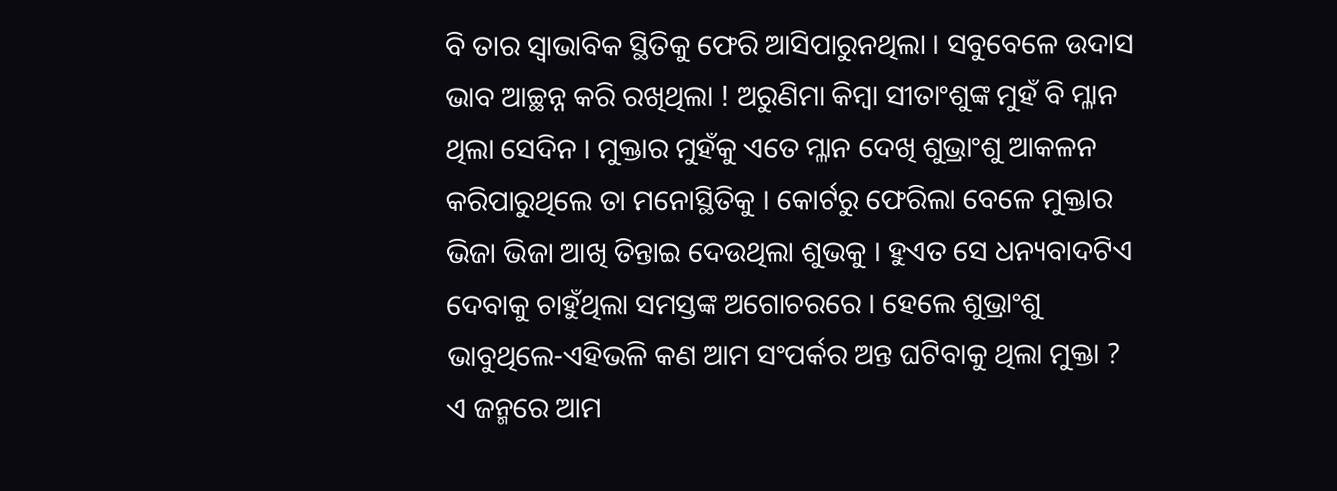ବି ତାର ସ୍ୱାଭାବିକ ସ୍ଥିତିକୁ ଫେରି ଆସିପାରୁନଥିଲା । ସବୁବେଳେ ଉଦାସ ଭାବ ଆଚ୍ଛନ୍ନ କରି ରଖିଥିଲା ! ଅରୁଣିମା କିମ୍ବା ସୀତାଂଶୁଙ୍କ ମୁହଁ ବି ମ୍ଳାନ ଥିଲା ସେଦିନ । ମୁକ୍ତାର ମୁହଁକୁ ଏତେ ମ୍ଳାନ ଦେଖି ଶୁଭ୍ରାଂଶୁ ଆକଳନ କରିପାରୁଥିଲେ ତା ମନୋସ୍ଥିତିକୁ । କୋର୍ଟରୁ ଫେରିଲା ବେଳେ ମୁକ୍ତାର ଭିଜା ଭିଜା ଆଖି ତିନ୍ତାଇ ଦେଉଥିଲା ଶୁଭକୁ । ହୁଏତ ସେ ଧନ୍ୟବାଦଟିଏ ଦେବାକୁ ଚାହୁଁଥିଲା ସମସ୍ତଙ୍କ ଅଗୋଚରରେ । ହେଲେ ଶୁଭ୍ରାଂଶୁ ଭାବୁଥିଲେ-ଏହିଭଳି କଣ ଆମ ସଂପର୍କର ଅନ୍ତ ଘଟିବାକୁ ଥିଲା ମୁକ୍ତା ? ଏ ଜନ୍ମରେ ଆମ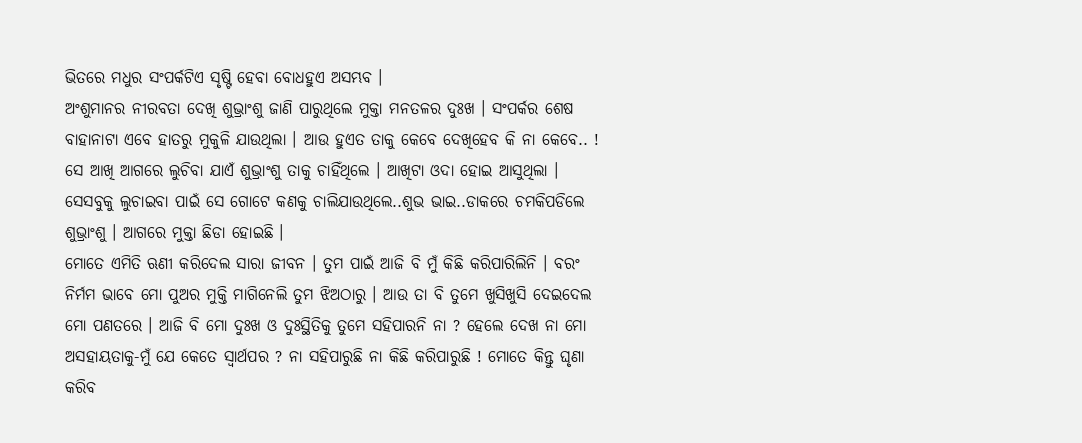ଭିତରେ ମଧୁର ସଂପର୍କଟିଏ ସୃଷ୍ଟି ହେବା ବୋଧହୁଏ ଅସମ୍ଭବ ।
ଅଂଶୁମାନର ନୀରବତା ଦେଖି ଶୁଭ୍ରାଂଶୁ ଜାଣି ପାରୁଥିଲେ ମୁକ୍ତା ମନତଳର ଦୁଃଖ । ସଂପର୍କର ଶେଷ ବାହାନାଟା ଏବେ ହାତରୁ ମୁକୁଳି ଯାଉଥିଲା । ଆଉ ହୁଏତ ତାକୁ କେବେ ଦେଖିହେବ କି ନା କେବେ.. ! ସେ ଆଖି ଆଗରେ ଲୁଚିବା ଯାଏଁ ଶୁଭ୍ରାଂଶୁ ତାକୁ ଚାହିଁଥିଲେ । ଆଖିଟା ଓଦା ହୋଇ ଆସୁଥିଲା । ସେସବୁକୁ ଲୁଚାଇବା ପାଇଁ ସେ ଗୋଟେ କଣକୁ ଚାଲିଯାଉଥିଲେ..ଶୁଭ ଭାଇ..ଡାକରେ ଚମକିପଡିଲେ ଶୁଭ୍ରାଂଶୁ । ଆଗରେ ମୁକ୍ତା ଛିଡା ହୋଇଛି ।
ମୋତେ ଏମିତି ଋଣୀ କରିଦେଲ ସାରା ଜୀବନ । ତୁମ ପାଇଁ ଆଜି ବି ମୁଁ କିଛି କରିପାରିଲିନି । ବରଂ ନିର୍ମମ ଭାବେ ମୋ ପୁଅର ମୁକ୍ତି ମାଗିନେଲି ତୁମ ଝିଅଠାରୁ । ଆଉ ତା ବି ତୁମେ ଖୁସିଖୁସି ଦେଇଦେଲ ମୋ ପଣତରେ । ଆଜି ବି ମୋ ଦୁଃଖ ଓ ଦୁଃସ୍ଥିତିକୁ ତୁମେ ସହିପାରନି ନା ? ହେଲେ ଦେଖ ନା ମୋ ଅସହାୟତାକୁ-ମୁଁ ଯେ କେତେ ସ୍ୱାର୍ଥପର ? ନା ସହିପାରୁଛି ନା କିଛି କରିପାରୁଛି ! ମୋତେ କିନ୍ତୁ ଘୃଣା କରିବ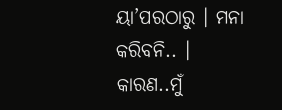ୟା’ପରଠାରୁ । ମନା କରିବନି.. । କାରଣ..ମୁଁ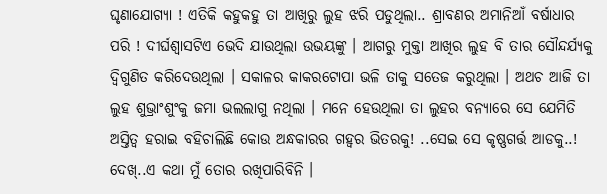ଘୃଣାଯୋଗ୍ୟା ! ଏତିକି କହୁକହୁ ତା ଆଖିରୁ ଲୁହ ଝରି ପଡୁଥିଲା.. ଶ୍ରାବଣର ଅମାନିଆଁ ବର୍ଷାଧାର ପରି ! ଦୀର୍ଘଶ୍ୱାସଟିଏ ଭେଦି ଯାଉଥିଲା ଉଭୟଙ୍କୁ । ଆଗରୁ ମୁକ୍ତା ଆଖିର ଲୁହ ବି ତାର ସୌନ୍ଦର୍ଯ୍ୟକୁ ଦ୍ୱିଗୁଣିତ କରିଦେଉଥିଲା । ସକାଳର କାକରଟୋପା ଭଳି ତାକୁ ସତେଜ କରୁଥିଲା । ଅଥଚ ଆଜି ତା ଲୁହ ଶୁଭ୍ରାଂଶୁଂକୁ ଜମା ଭଲଲାଗୁ ନଥିଲା । ମନେ ହେଉଥିଲା ତା ଲୁହର ବନ୍ୟାରେ ସେ ଯେମିତି ଅସ୍ତିତ୍ୱ ହରାଇ ବହିଚାଲିଛି କୋଉ ଅନ୍ଧକାରର ଗହ୍ୱର ଭିତରକୁ! ..ସେଇ ସେ କୃଷ୍ଣଗର୍ତ୍ତ ଆଡକୁ..!
ଦେଖ୍..ଏ କଥା ମୁଁ ତୋର ରଖିପାରିବିନି ।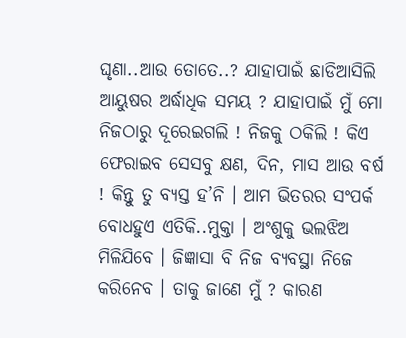ଘୃଣା..ଆଉ ତୋତେ..? ଯାହାପାଇଁ ଛାଡିଆସିଲି ଆୟୁଷର ଅର୍ଦ୍ଧାଧିକ ସମୟ ? ଯାହାପାଇଁ ମୁଁ ମୋ ନିଜଠାରୁ ଦୂରେଇଗଲି ! ନିଜକୁ ଠକିଲି ! କିଏ ଫେରାଇବ ସେସବୁ କ୍ଷଣ, ଦିନ, ମାସ ଆଉ ବର୍ଷ ! କିନ୍ତୁ ତୁ ବ୍ୟସ୍ତ ହ’ନି । ଆମ ଭିତରର ସଂପର୍କ ବୋଧହୁଏ ଏତିକି..ମୁକ୍ତା । ଅଂଶୁକୁ ଭଲଝିଅ ମିଳିଯିବେ । ଜିଜ୍ଞାସା ବି ନିଜ ବ୍ୟବସ୍ଥା ନିଜେ କରିନେବ । ତାକୁ ଜାଣେ ମୁଁ ? କାରଣ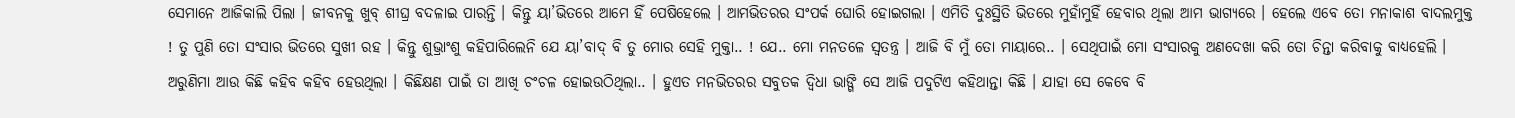ସେମାନେ ଆଜିକାଲି ପିଲା । ଜୀବନକୁ ଖୁବ୍ ଶୀଘ୍ର ବଦଳାଇ ପାରନ୍ତି । କିନ୍ତୁ ୟା’ଭିତରେ ଆମେ ହିଁ ପେଷିହେଲେ । ଆମଭିତରର ସଂପର୍କ ଘୋରି ହୋଇଗଲା । ଏମିତି ଦୁଃସ୍ଥିତି ଭିତରେ ମୁହାଁମୁହିଁ ହେବାର ଥିଲା ଆମ ଭାଗ୍ୟରେ । ହେଲେ ଏବେ ତୋ ମନାକାଶ ବାଦଲମୁକ୍ତ ! ତୁ ପୁଣି ତୋ ସଂସାର ଭିତରେ ସୁଖୀ ରହ । କିନ୍ତୁ ଶୁଭ୍ରାଂଶୁ କହିପାରିଲେନି ଯେ ୟା’ବାଦ୍ ବି ତୁ ମୋର ସେହି ମୁକ୍ତା.. ! ଯେ.. ମୋ ମନତଳେ ସ୍ୱତନ୍ତ୍ର । ଆଜି ବି ମୁଁ ତୋ ମାୟାରେ.. । ସେଥିପାଇଁ ମୋ ସଂସାରକୁ ଅଣଦେଖା କରି ତୋ ଚିନ୍ତା କରିବାକୁ ବାଧ୍ୟହେଲି ।
ଅରୁଣିମା ଆଉ କିଛି କହିବ କହିବ ହେଉଥିଲା । କିଛିକ୍ଷଣ ପାଇଁ ତା ଆଖି ଚଂଚଳ ହୋଇଉଠିଥିଲା.. । ହୁଏତ ମନଭିତରର ସବୁତକ ଦ୍ୱିଧା ଭାଙ୍ଗି ସେ ଆଜି ପଦୁଟିଏ କହିଥାନ୍ତା କିଛି । ଯାହା ସେ କେବେ ବି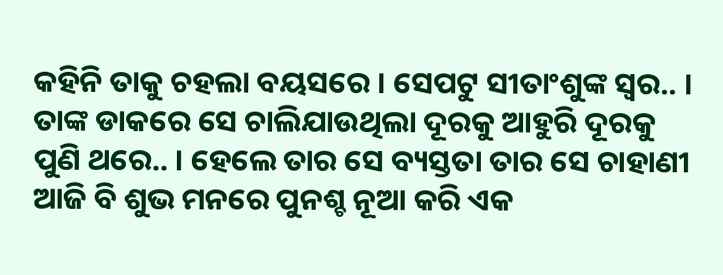କହିନି ତାକୁ ଚହଲା ବୟସରେ । ସେପଟୁ ସୀତାଂଶୁଙ୍କ ସ୍ୱର.. । ତାଙ୍କ ଡାକରେ ସେ ଚାଲିଯାଉଥିଲା ଦୂରକୁ ଆହୁରି ଦୂରକୁ ପୁଣି ଥରେ.. । ହେଲେ ତାର ସେ ବ୍ୟସ୍ତତା ତାର ସେ ଚାହାଣୀ ଆଜି ବି ଶୁଭ ମନରେ ପୁନଶ୍ଚ ନୂଆ କରି ଏକ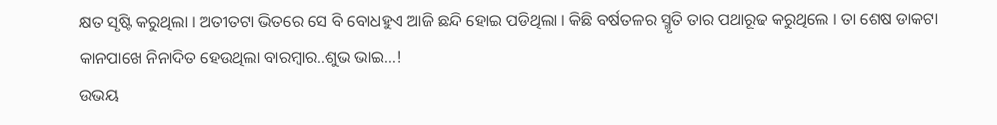କ୍ଷତ ସୃଷ୍ଟି କରୁଥିଲା । ଅତୀତଟା ଭିତରେ ସେ ବି ବୋଧହୁଏ ଆଜି ଛନ୍ଦି ହୋଇ ପଡିଥିଲା । କିଛି ବର୍ଷତଳର ସ୍ମୃତି ତାର ପଥାରୂଢ କରୁଥିଲେ । ତା ଶେଷ ଡାକଟା କାନପାଖେ ନିନାଦିତ ହେଉଥିଲା ବାରମ୍ବାର..ଶୁଭ ଭାଇ…!
ଉଭୟ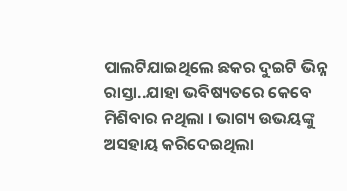ପାଲଟିଯାଇଥିଲେ ଛକର ଦୁଇଟି ଭିନ୍ନ ରାସ୍ତା..ଯାହା ଭବିଷ୍ୟତରେ କେବେ ମିଶିବାର ନଥିଲା । ଭାଗ୍ୟ ଉଭୟଙ୍କୁ ଅସହାୟ କରିଦେଇଥିଲା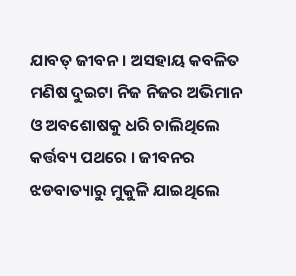ଯାବତ୍ ଜୀବନ । ଅସହାୟ କବଳିତ ମଣିଷ ଦୁଇଟା ନିଜ ନିଜର ଅଭିମାନ ଓ ଅବଶୋଷକୁ ଧରି ଚାଲିଥିଲେ କର୍ତ୍ତବ୍ୟ ପଥରେ । ଜୀବନର ଝଡବାତ୍ୟାରୁ ମୁକୁଳି ଯାଇଥିଲେ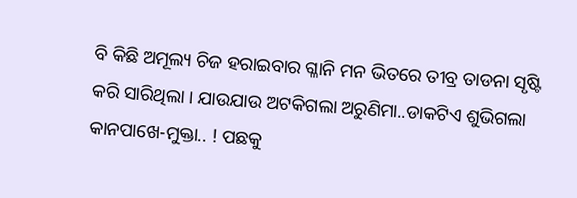ବି କିଛି ଅମୂଲ୍ୟ ଚିଜ ହରାଇବାର ଗ୍ଳାନି ମନ ଭିତରେ ତୀବ୍ର ତାଡନା ସୃଷ୍ଟି କରି ସାରିଥିଲା । ଯାଉଯାଉ ଅଟକିଗଲା ଅରୁଣିମା..ଡାକଟିଏ ଶୁଭିଗଲା କାନପାଖେ-ମୁକ୍ତା.. ! ପଛକୁ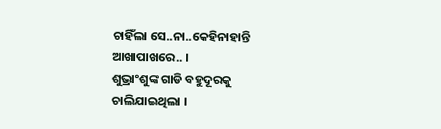ଚାହିଁଲା ସେ..ନା..କେହିନାହାନ୍ତି ଆଖାପାଖରେ.. ।
ଶୁଭ୍ରାଂଶୁଙ୍କ ଗାଡି ବହୁଦୂରକୁ ଚାଲିଯାଇଥିଲା ।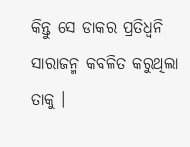କିନ୍ତୁ ସେ ଡାକର ପ୍ରତିଧ୍ୱନି ସାରାଜନ୍ମ କବଳିତ କରୁଥିଲା ତାକୁ ।